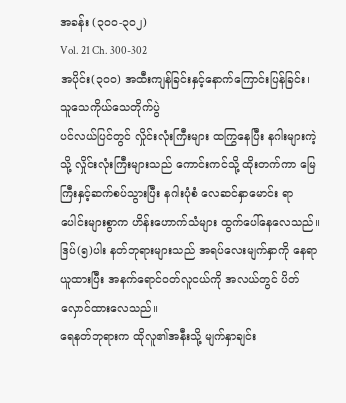အခန်း (၃၀၀-၃၀၂)
Vol. 21 Ch. 300-302
အပိုင်း(၃၀၀) အထီးကျန်ခြင်းနှင့်နောက်ကြောင်းပြန်ခြင်း၊ သူသေကိုယ်သေတိုက်ပွဲ
ပင်လယ်ပြင်တွင် လှိုင်းလုံးကြီးများ ထကြွနေပြီး နဂါးများကဲ့သို့ လှိုင်းလုံးကြီးများသည် ကောင်းကင်သို့ ထိုးတက်ကာ မြေကြီးနှင့်ဆက်စပ်သွားပြီး နဂါးပုံစံ လေဆင်နှာမောင်း ရာပေါင်းများစွာက ဟိန်းဟောက်သံများ ထွက်ပေါ်နေလေသည်။
ဒြပ်(၅)ပါး နတ်ဘုရားများသည် အရပ်လေးမျက်နှာကို နေရာယူထားပြီး အနက်ရောင်ဝတ်လူငယ်ကို အလယ်တွင် ပိတ်လှောင်ထားလေသည်။
ရေနတ်ဘုရားက ထိုလူ၏အနီးသို့ မျက်နှာချင်း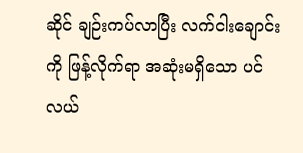ဆိုင် ချဉ်းကပ်လာပြီး လက်ငါးချောင်းကို ဖြန့်လိုက်ရာ အဆုံးမရှိသော ပင်လယ်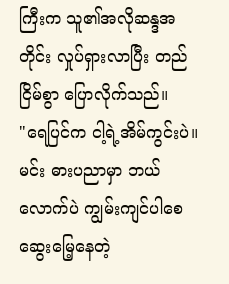ကြီးက သူ၏အလိုဆန္ဒအတိုင်း လှုပ်ရှားလာပြီး တည်ငြိမ်စွာ ပြောလိုက်သည်။
"ရေပြင်က ငါ့ရဲ့အိမ်ကွင်းပဲ။ မင်း ဓားပညာမှာ ဘယ်လောက်ပဲ ကျွမ်းကျင်ပါစေ ဆွေးမြေ့နေတဲ့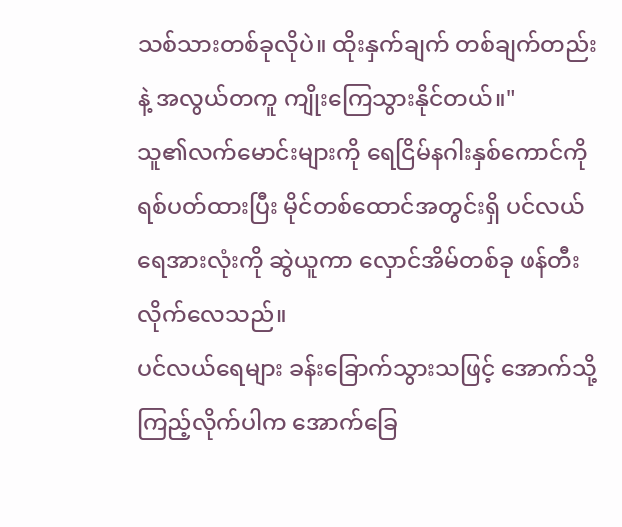သစ်သားတစ်ခုလိုပဲ။ ထိုးနှက်ချက် တစ်ချက်တည်းနဲ့ အလွယ်တကူ ကျိုးကြေသွားနိုင်တယ်။"
သူ၏လက်မောင်းများကို ရေငြိမ်နဂါးနှစ်ကောင်ကို ရစ်ပတ်ထားပြီး မိုင်တစ်ထောင်အတွင်းရှိ ပင်လယ်ရေအားလုံးကို ဆွဲယူကာ လှောင်အိမ်တစ်ခု ဖန်တီးလိုက်လေသည်။
ပင်လယ်ရေများ ခန်းခြောက်သွားသဖြင့် အောက်သို့ကြည့်လိုက်ပါက အောက်ခြေ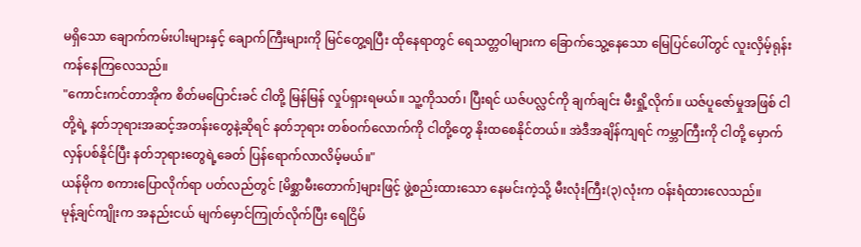မရှိသော ချောက်ကမ်းပါးများနှင့် ချောက်ကြီးများကို မြင်တွေ့ရပြီး ထိုနေရာတွင် ရေသတ္တဝါများက ခြောက်သွေ့နေသော မြေပြင်ပေါ်တွင် လူးလှိမ့်ရုန်းကန်နေကြလေသည်။
"ကောင်းကင်တာအိုက စိတ်မပြောင်းခင် ငါတို့ မြန်မြန် လှုပ်ရှားရမယ်။ သူ့ကိုသတ်၊ ပြီးရင် ယဇ်ပလ္လင်ကို ချက်ချင်း မီးရှို့လိုက်။ ယဇ်ပူဇော်မှုအဖြစ် ငါတို့ရဲ့ နတ်ဘုရားအဆင့်အတန်းတွေနဲ့ဆိုရင် နတ်ဘုရား တစ်ဝက်လောက်ကို ငါတို့တွေ နိုးထစေနိုင်တယ်။ အဲဒီအချိန်ကျရင် ကမ္ဘာကြီးကို ငါတို့ မှောက်လှန်ပစ်နိုင်ပြီး နတ်ဘုရားတွေရဲ့ခေတ် ပြန်ရောက်လာလိမ့်မယ်။"
ယန်မိုက စကားပြောလိုက်ရာ ပတ်လည်တွင် [မိစ္ဆာမီးတောက်]များဖြင့် ဖွဲ့စည်းထားသော နေမင်းကဲ့သို့ မီးလုံးကြီး(၃)လုံးက ဝန်းရံထားလေသည်။
မုန့်ချင်ကျိုးက အနည်းငယ် မျက်မှောင်ကြုတ်လိုက်ပြီး ရေငြိမ်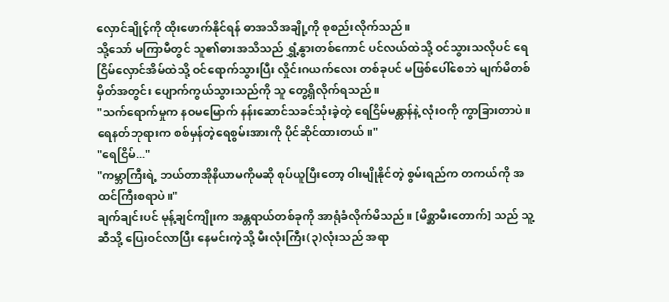လှောင်ချိုင့်ကို ထိုးဖောက်နိုင်ရန် ဓာအသိအချို့ကို စုစည်းလိုက်သည်။
သို့သော် မကြာမီတွင် သူ၏ဓားအသိသည် ရွှံ့နွားတစ်ကောင် ပင်လယ်ထဲသို့ ဝင်သွားသလိုပင် ရေငြိမ်လှောင်အိမ်ထဲသို့ ဝင်ရောက်သွားပြီး လှိုင်းဂယက်လေး တစ်ခုပင် မဖြစ်ပေါ်စေဘဲ မျက်မိတစ်မှိတ်အတွင်း ပျောက်ကွယ်သွားသည်ကို သူ တွေ့ရှိလိုက်ရသည်။
"သက်ရောက်မှုက နဝမမြောက် နန်းဆောင်သခင်သုံးခဲ့တဲ့ ရေငြိမ်မန္တာန်နဲ့ လုံးဝကို ကွာခြားတာပဲ။ ရေနတ်ဘုရားက စစ်မှန်တဲ့ရေစွမ်းအားကို ပိုင်ဆိုင်ထားတယ်။"
"ရေငြိမ်..."
"ကမ္ဘာကြီးရဲ့ ဘယ်တာအိုနိယာမကိုမဆို စုပ်ယူပြီးတော့ ဝါးမျိုနိုင်တဲ့ စွမ်းရည်က တကယ်ကို အထင်ကြီးစရာပဲ။"
ချက်ချင်းပင် မုန့်ချင်ကျိုးက အန္တရာယ်တစ်ခုကို အာရုံခံလိုက်မိသည်။ [မိစ္ဆာမီးတောက်] သည် သူ့ဆီသို့ ပြေးဝင်လာပြီး နေမင်းကဲ့သို့ မီးလုံးကြီး(၃)လုံးသည် အရာ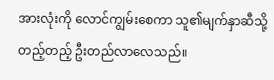အားလုံးကို လောင်ကျွမ်းစေကာ သူ၏မျက်နှာဆီသို့ တည့်တည့် ဦးတည်လာလေသည်။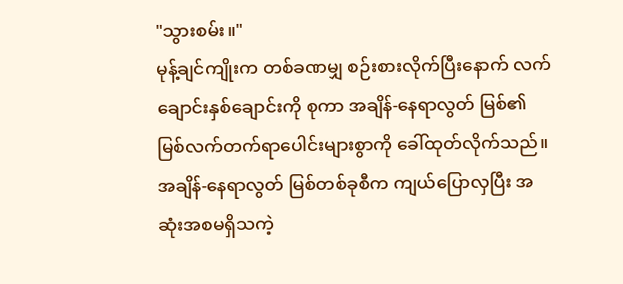"သွားစမ်း။"
မုန့်ချင်ကျိုးက တစ်ခဏမျှ စဉ်းစားလိုက်ပြီးနောက် လက်ချောင်းနှစ်ချောင်းကို စုကာ အချိန်-နေရာလွတ် မြစ်၏ မြစ်လက်တက်ရာပေါင်းများစွာကို ခေါ်ထုတ်လိုက်သည်။
အချိန်-နေရာလွတ် မြစ်တစ်ခုစီက ကျယ်ပြောလှပြီး အဆုံးအစမရှိသကဲ့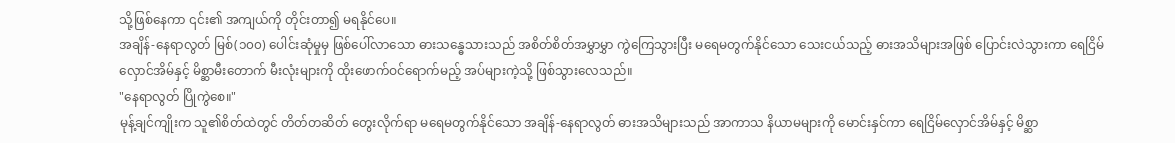သို့ဖြစ်နေကာ ၎င်း၏ အကျယ်ကို တိုင်းတာ၍ မရနိုင်ပေ။
အချိန်-နေရာလွတ် မြစ်(၁၀၀) ပေါင်းဆုံမှုမှ ဖြစ်ပေါ်လာသော ဓားသန္ဓေသားသည် အစိတ်စိတ်အမွှာမွှာ ကွဲကြေသွားပြီး မရေမတွက်နိုင်သော သေးငယ်သည့် ဓားအသိများအဖြစ် ပြောင်းလဲသွားကာ ရေငြိမ်လှောင်အိမ်နှင့် မိစ္ဆာမီးတောက် မီးလုံးများကို ထိုးဖောက်ဝင်ရောက်မည့် အပ်များကဲ့သို့ ဖြစ်သွားလေသည်။
"နေရာလွတ် ပြိုကွဲစေ။"
မုန့်ချင်ကျိုးက သူ၏စိတ်ထဲတွင် တိတ်တဆိတ် တွေးလိုက်ရာ မရေမတွက်နိုင်သော အချိန်-နေရာလွတ် ဓားအသိများသည် အာကာသ နိယာမများကို မောင်းနှင်ကာ ရေငြိမ်လှောင်အိမ်နှင့် မိစ္ဆာ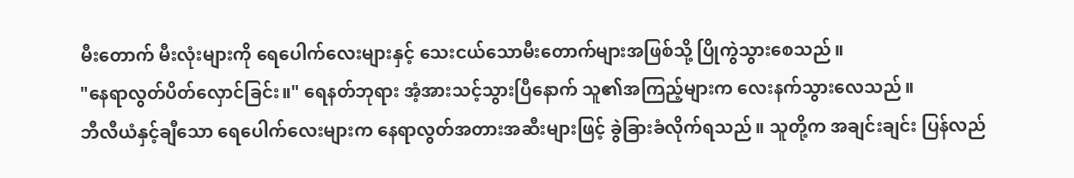မီးတောက် မီးလုံးများကို ရေပေါက်လေးများနှင့် သေးငယ်သောမီးတောက်များအဖြစ်သို့ ပြိုကွဲသွားစေသည်။
"နေရာလွတ်ပိတ်လှောင်ခြင်း။" ရေနတ်ဘုရား အံ့အားသင့်သွားပြီနောက် သူ၏အကြည့်များက လေးနက်သွားလေသည်။
ဘီလီယံနှင့်ချီသော ရေပေါက်လေးများက နေရာလွတ်အတားအဆီးများဖြင့် ခွဲခြားခံလိုက်ရသည်။ သူတို့က အချင်းချင်း ပြန်လည်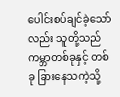ပေါင်းစပ်ချင်ခဲ့သော်လည်း သူတို့သည် ကမ္ဘာတစ်ခုနှင့် တစ်ခု ခြားနေသကဲ့သို့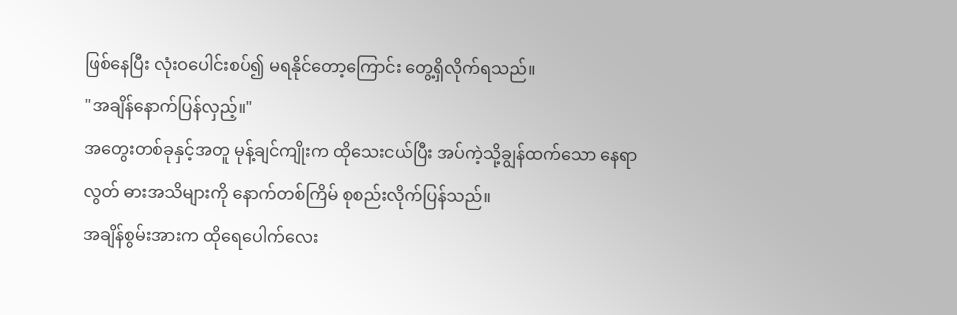ဖြစ်နေပြီး လုံးဝပေါင်းစပ်၍ မရနိုင်တော့ကြောင်း တွေ့ရှိလိုက်ရသည်။
"အချိန်နောက်ပြန်လှည့်။"
အတွေးတစ်ခုနှင့်အတူ မုန့်ချင်ကျိုးက ထိုသေးငယ်ပြီး အပ်ကဲ့သို့ချွန်ထက်သော နေရာလွတ် ဓားအသိများကို နောက်တစ်ကြိမ် စုစည်းလိုက်ပြန်သည်။
အချိန်စွမ်းအားက ထိုရေပေါက်လေး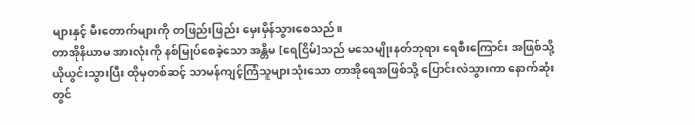များနှင့် မီးတောက်များကို တဖြည်းဖြည်း မှေးမှိန်သွားစေသည်။
တာအိုနိယာမ အားလုံးကို နစ်မြုပ်စေခဲ့သော အန္တိမ [ရေငြိမ်]သည် မသေမျိုးနတ်ဘုရား ရေစီးကြောင်း အဖြစ်သို့ ယိုယွင်းသွားပြီး ထိုမှတစ်ဆင့် သာမန်ကျင့်ကြံသူများသုံးသော တာအိုရေအဖြစ်သို့ ပြောင်းလဲသွားကာ နောက်ဆုံးတွင်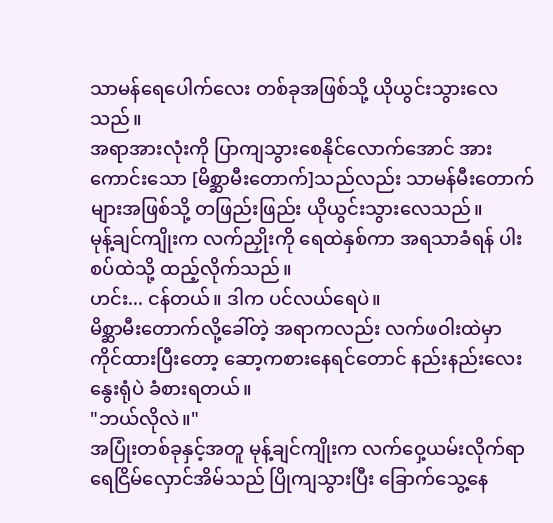သာမန်ရေပေါက်လေး တစ်ခုအဖြစ်သို့ ယိုယွင်းသွားလေသည်။
အရာအားလုံးကို ပြာကျသွားစေနိုင်လောက်အောင် အားကောင်းသော [မိစ္ဆာမီးတောက်]သည်လည်း သာမန်မီးတောက်များအဖြစ်သို့ တဖြည်းဖြည်း ယိုယွင်းသွားလေသည်။
မုန့်ချင်ကျိုးက လက်ညှိုးကို ရေထဲနှစ်ကာ အရသာခံရန် ပါးစပ်ထဲသို့ ထည့်လိုက်သည်။
ဟင်း... ငန်တယ်။ ဒါက ပင်လယ်ရေပဲ။
မိစ္ဆာမီးတောက်လို့ခေါ်တဲ့ အရာကလည်း လက်ဖဝါးထဲမှာ ကိုင်ထားပြီးတော့ ဆော့ကစားနေရင်တောင် နည်းနည်းလေးနွေးရုံပဲ ခံစားရတယ်။
"ဘယ်လိုလဲ။"
အပြုံးတစ်ခုနှင့်အတူ မုန့်ချင်ကျိုးက လက်ဝှေ့ယမ်းလိုက်ရာ ရေငြိမ်လှောင်အိမ်သည် ပြိုကျသွားပြီး ခြောက်သွေ့နေ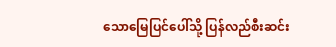သောမြေပြင်ပေါ်သို့ ပြန်လည်စီးဆင်း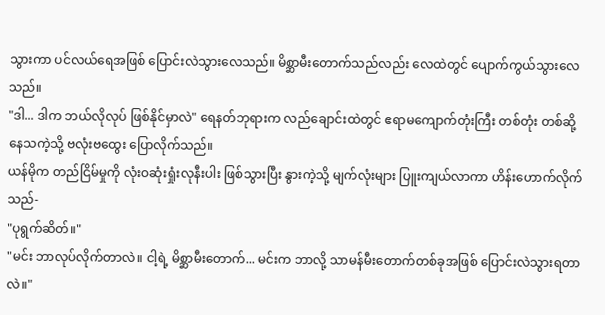သွားကာ ပင်လယ်ရေအဖြစ် ပြောင်းလဲသွားလေသည်။ မိစ္ဆာမီးတောက်သည်လည်း လေထဲတွင် ပျောက်ကွယ်သွားလေသည်။
"ဒါ... ဒါက ဘယ်လိုလုပ် ဖြစ်နိုင်မှာလဲ" ရေနတ်ဘုရားက လည်ချောင်းထဲတွင် ဧရာမကျောက်တုံးကြီး တစ်တုံး တစ်ဆို့နေသကဲ့သို့ ဗလုံးဗထွေး ပြောလိုက်သည်။
ယန်မိုက တည်ငြိမ်မှုကို လုံးဝဆုံးရှုံးလုနီးပါး ဖြစ်သွားပြီး နွားကဲ့သို့ မျက်လုံးများ ပြူးကျယ်လာကာ ဟိန်းဟောက်လိုက်သည်-
"ပုရွက်ဆိတ်။"
"မင်း ဘာလုပ်လိုက်တာလဲ။ ငါ့ရဲ့ မိစ္ဆာမီးတောက်... မင်းက ဘာလို့ သာမန်မီးတောက်တစ်ခုအဖြစ် ပြောင်းလဲသွားရတာလဲ။"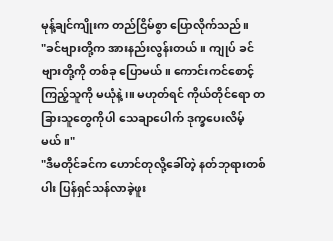မုန့်ချင်ကျိုးက တည်ငြိမ်စွာ ပြောလိုက်သည်။
"ခင်ဗျားတို့က အားနည်းလွန်းတယ်။ ကျုပ် ခင်ဗျားတို့ကို တစ်ခု ပြောမယ်။ ကောင်းကင်စောင့်ကြည့်သူကို မယုံနဲ့၊။ မဟုတ်ရင် ကိုယ်တိုင်ရော တခြားသူတွေကိုပါ သေချာပေါက် ဒုက္ခပေးလိမ့်မယ်။"
"ဒီမတိုင်ခင်က ဟောင်တုလို့ခေါ်တဲ့ နတ်ဘုရားတစ်ပါး ပြန်ရှင်သန်လာခဲ့ဖူး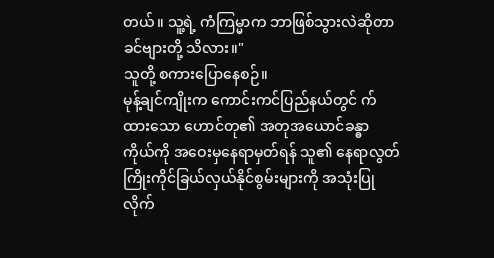တယ်။ သူ့ရဲ့ ကံကြမ္မာက ဘာဖြစ်သွားလဲဆိုတာ ခင်ဗျားတို့ သိလား။"
သူတို့ စကားပြောနေစဉ်။
မုန့်ချင်ကျိုးက ကောင်းကင်ပြည်နယ်တွင် က်ထားသော ဟောင်တု၏ အတုအယောင်ခန္ဓာကိုယ်ကို အဝေးမှနေရာမှတ်ရန် သူ၏ နေရာလွတ်ကြိုးကိုင်ခြယ်လှယ်နိုင်စွမ်းများကို အသုံးပြုလိုက်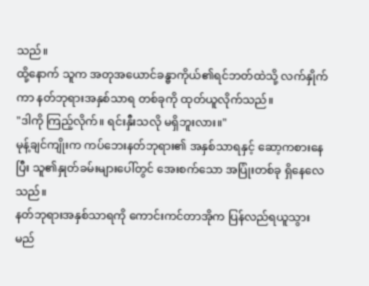သည်။
ထို့နောက် သူက အတုအယောင်ခန္ဓာကိုယ်၏ရင်ဘတ်ထဲသို့ လက်နှိုက်ကာ နတ်ဘုရားအနှစ်သာရ တစ်ခုကို ထုတ်ယူလိုက်သည်။
"ဒါကို ကြည့်လိုက်။ ရင်းနှီးသလို မရှိဘူးလား။"
မုန့်ချင်ကျိုးက ကပ်ဘေးနတ်ဘုရား၏ အနှစ်သာရနှင့် ဆော့ကစားနေပြီး သူ၏နှုတ်ခမ်းများပေါ်တွင် အေးစက်သော အပြုံးတစ်ခု ရှိနေလေသည်။
နတ်ဘုရားအနှစ်သာရကို ကောင်းကင်တာအိုက ပြန်လည်ရယူသွားမည်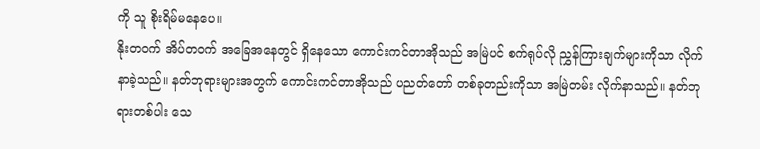ကို သူ စိုးရိမ်မနေပေ။
နိုးတဝက် အိပ်တဝက် အခြေအနေတွင် ရှိနေသော ကောင်းကင်တာအိုသည် အမြဲပင် စက်ရုပ်လို ညွှန်ကြားချက်များကိုသာ လိုက်နာခဲ့သည်။ နတ်ဘုရားများအတွက် ကောင်းကင်တာအိုသည် ပညတ်တော် တစ်ခုတည်းကိုသာ အမြဲတမ်း လိုက်နာသည်။ နတ်ဘုရားတစ်ပါး သေ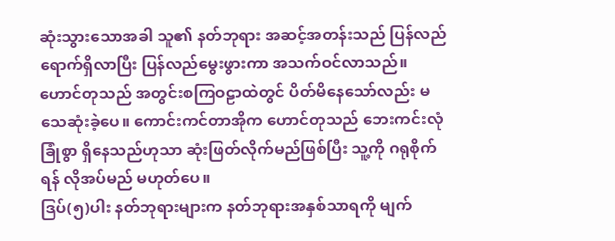ဆုံးသွားသောအခါ သူ၏ နတ်ဘုရား အဆင့်အတန်းသည် ပြန်လည်ရောက်ရှိလာပြီး ပြန်လည်မွေးဖွားကာ အသက်ဝင်လာသည်။
ဟောင်တုသည် အတွင်းစကြဝဠာထဲတွင် ပိတ်မိနေသော်လည်း မသေဆုံးခဲ့ပေ။ ကောင်းကင်တာအိုက ဟောင်တုသည် ဘေးကင်းလုံခြုံစွာ ရှိနေသည်ဟုသာ ဆုံးဖြတ်လိုက်မည်ဖြစ်ပြီး သူ့ကို ဂရုစိုက်ရန် လိုအပ်မည် မဟုတ်ပေ။
ဒြပ်(၅)ပါး နတ်ဘုရားများက နတ်ဘုရားအနှစ်သာရကို မျက်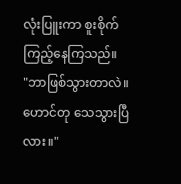လုံးပြူးကာ စူးစိုက်ကြည့်နေကြသည်။
"ဘာဖြစ်သွားတာလဲ။ ဟောင်တု သေသွားပြီလား။"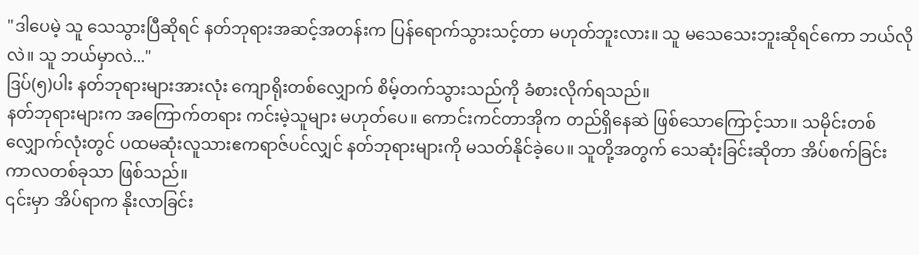"ဒါပေမဲ့ သူ သေသွားပြီဆိုရင် နတ်ဘုရားအဆင့်အတန်းက ပြန်ရောက်သွားသင့်တာ မဟုတ်ဘူးလား။ သူ မသေသေးဘူးဆိုရင်ကော ဘယ်လိုလဲ။ သူ ဘယ်မှာလဲ..."
ဒြပ်(၅)ပါး နတ်ဘုရားများအားလုံး ကျောရိုးတစ်လျှောက် စိမ့်တက်သွားသည်ကို ခံစားလိုက်ရသည်။
နတ်ဘုရားများက အကြောက်တရား ကင်းမဲ့သူများ မဟုတ်ပေ။ ကောင်းကင်တာအိုက တည်ရှိနေဆဲ ဖြစ်သောကြောင့်သာ။ သမိုင်းတစ်လျှောက်လုံးတွင် ပထမဆုံးလူသားဧကရာဇ်ပင်လျှင် နတ်ဘုရားများကို မသတ်နိုင်ခဲ့ပေ။ သူတို့အတွက် သေဆုံးခြင်းဆိုတာ အိပ်စက်ခြင်း ကာလတစ်ခုသာ ဖြစ်သည်။
၎င်းမှာ အိပ်ရာက နိုးလာခြင်း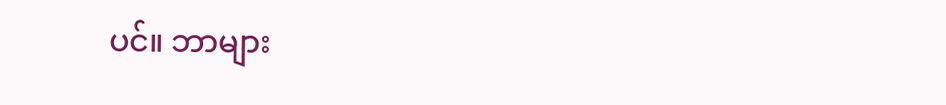ပင်။ ဘာများ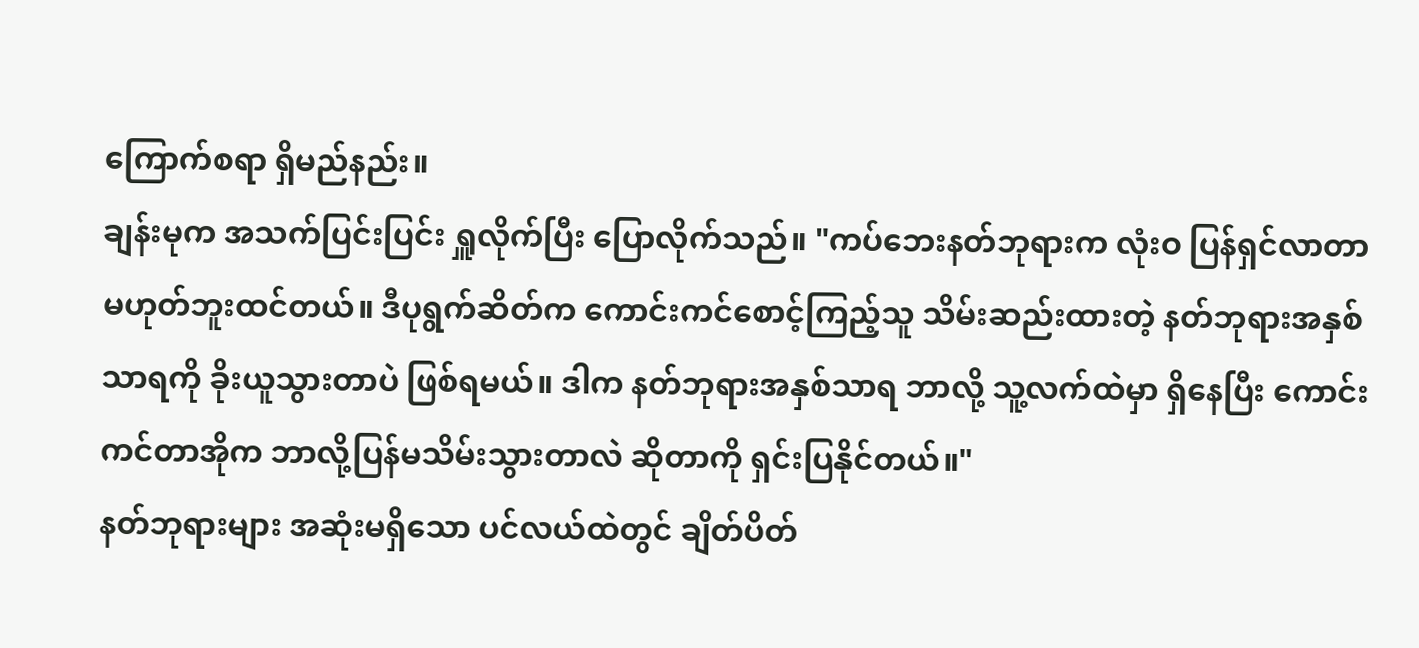ကြောက်စရာ ရှိမည်နည်း။
ချန်းမုက အသက်ပြင်းပြင်း ရှူလိုက်ပြီး ပြောလိုက်သည်။ "ကပ်ဘေးနတ်ဘုရားက လုံးဝ ပြန်ရှင်လာတာ မဟုတ်ဘူးထင်တယ်။ ဒီပုရွက်ဆိတ်က ကောင်းကင်စောင့်ကြည့်သူ သိမ်းဆည်းထားတဲ့ နတ်ဘုရားအနှစ်သာရကို ခိုးယူသွားတာပဲ ဖြစ်ရမယ်။ ဒါက နတ်ဘုရားအနှစ်သာရ ဘာလို့ သူ့လက်ထဲမှာ ရှိနေပြီး ကောင်းကင်တာအိုက ဘာလို့ပြန်မသိမ်းသွားတာလဲ ဆိုတာကို ရှင်းပြနိုင်တယ်။"
နတ်ဘုရားများ အဆုံးမရှိသော ပင်လယ်ထဲတွင် ချိတ်ပိတ်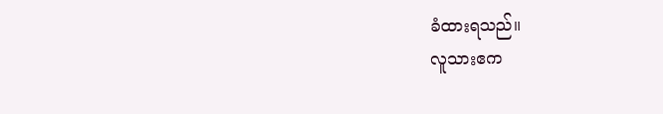ခံထားရသည်။
လူသားဧက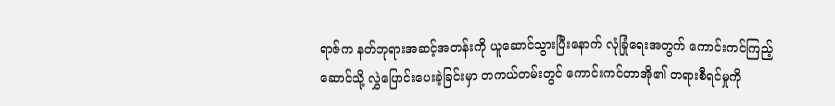ရာဇ်က နတ်ဘုရားအဆင့်အတန်းကို ယူဆောင်သွားပြီးနောက် လုံခြုံရေးအတွက် ကောင်းကင်ကြည့်ဆောင်သို့ လွှဲပြောင်းပေးခဲ့ခြင်းမှာ တကယ်တမ်းတွင် ကောင်းကင်တာအို၏ တရားစီရင်မှုကို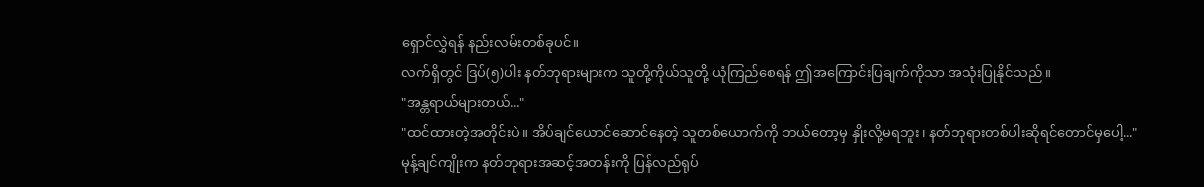ရှောင်လွှဲရန် နည်းလမ်းတစ်ခုပင်။
လက်ရှိတွင် ဒြပ်(၅)ပါး နတ်ဘုရားများက သူတို့ကိုယ်သူတို့ ယုံကြည်စေရန် ဤအကြောင်းပြချက်ကိုသာ အသုံးပြုနိုင်သည်။
"အန္တရာယ်များတယ်..."
"ထင်ထားတဲ့အတိုင်းပဲ။ အိပ်ချင်ယောင်ဆောင်နေတဲ့ သူတစ်ယောက်ကို ဘယ်တော့မှ နှိုးလို့မရဘူး၊ နတ်ဘုရားတစ်ပါးဆိုရင်တောင်မှပေါ့..."
မုန့်ချင်ကျိုးက နတ်ဘုရားအဆင့်အတန်းကို ပြန်လည်ရုပ်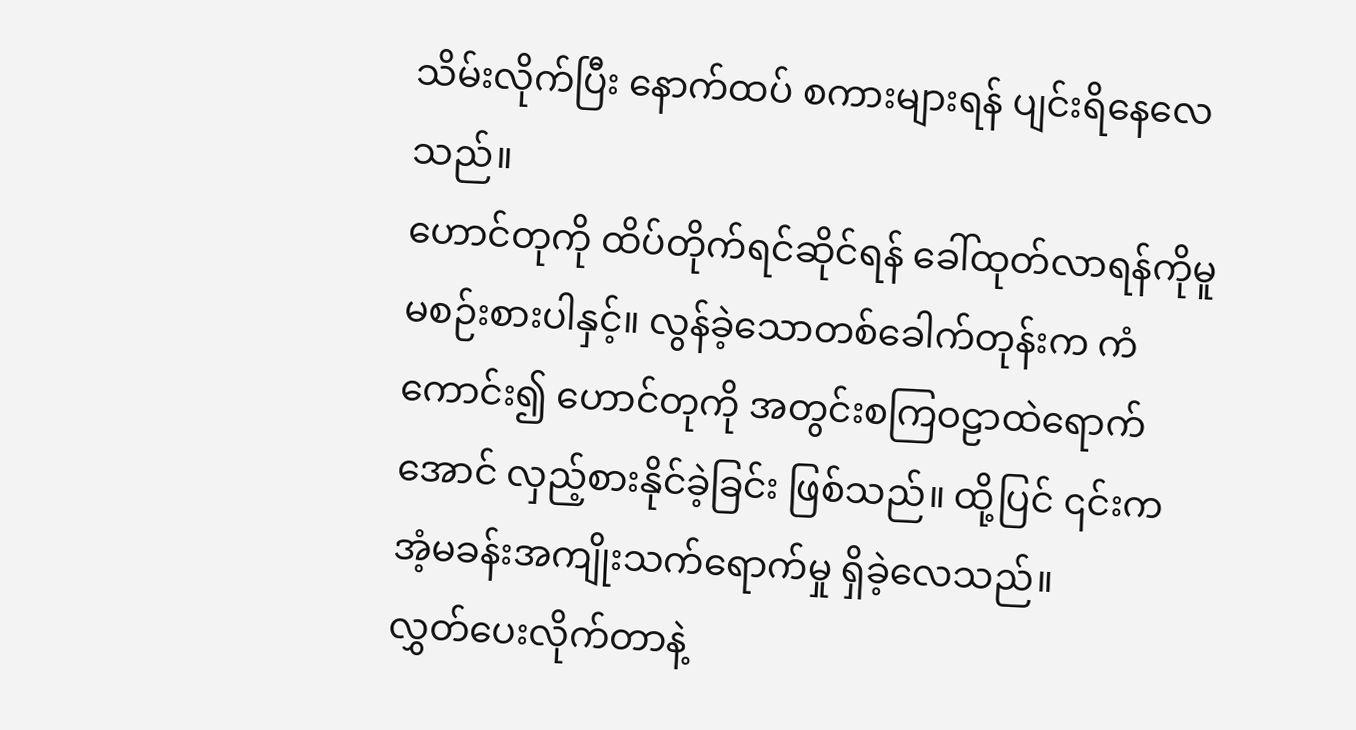သိမ်းလိုက်ပြီး နောက်ထပ် စကားများရန် ပျင်းရိနေလေသည်။
ဟောင်တုကို ထိပ်တိုက်ရင်ဆိုင်ရန် ခေါ်ထုတ်လာရန်ကိုမူ မစဉ်းစားပါနှင့်။ လွန်ခဲ့သောတစ်ခေါက်တုန်းက ကံကောင်း၍ ဟောင်တုကို အတွင်းစကြဝဠာထဲရောက်အောင် လှည့်စားနိုင်ခဲ့ခြင်း ဖြစ်သည်။ ထို့ပြင် ၎င်းက အံ့မခန်းအကျိုးသက်ရောက်မှု ရှိခဲ့လေသည်။
လွှတ်ပေးလိုက်တာနဲ့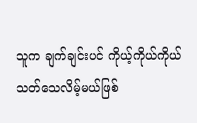သူက ချက်ချင်းပင် ကိုယ့်ကိုယ်ကိုယ် သတ်သေလိမ့်မယ်ဖြစ်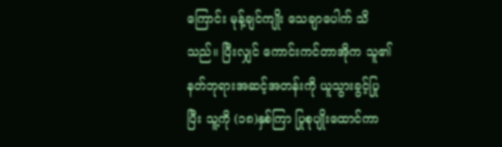ကြောင်း မုန့်ချင်ကျိုး သေချာပေါက် သိသည်။ ပြီးလျှင် ကောင်းကင်တာအိုက သူ၏နတ်ဘုရားအဆင့်အတန်းကို ယူသွားခွင့်ပြုပြီး သူ့ကို (၁၈)နှစ်ကြာ ပြုစုပျိုးထောင်ကာ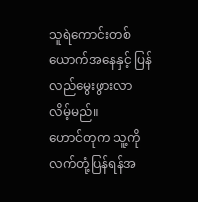သူရဲကောင်းတစ်ယောက်အနေနှင့် ပြန်လည်မွေးဖွားလာလိမ့်မည်။
ဟောင်တုက သူ့ကိုလက်တုံ့ပြန်ရန်အ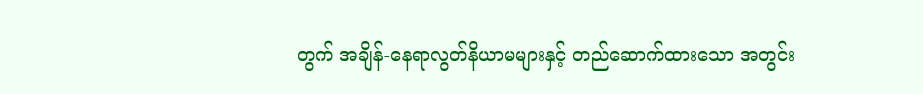တွက် အချိန်-နေရာလွတ်နိယာမများနှင့် တည်ဆောက်ထားသော အတွင်း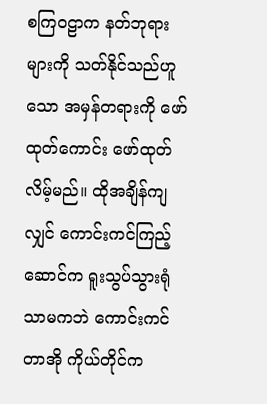စကြဝဠာက နတ်ဘုရားများကို သတ်နိုင်သည်ဟူသော အမှန်တရားကို ဖော်ထုတ်ကောင်း ဖော်ထုတ်လိမ့်မည်။ ထိုအချိန်ကျလျှင် ကောင်းကင်ကြည့်ဆောင်က ရူးသွပ်သွားရုံသာမကဘဲ ကောင်းကင်တာအို ကိုယ်တိုင်က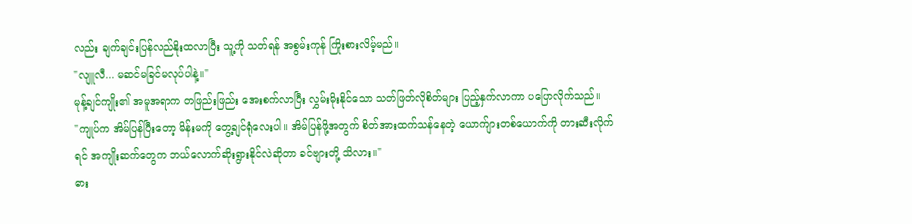လည်း ချက်ချင်းပြန်လည်နိုးထလာပြီး သူ့ကို သတ်ရန် အစွမ်းကုန် ကြိုးစားလိမ့်မည်။
"လျူလီ... မဆင်မခြင်မလုပ်ပါနဲ့။"
မုန့်ချင်ကျိုး၏ အမူအရာက တဖြည်းဖြည်း အေးစက်လာပြီး လွှမ်းမိုးနိုင်သော သတ်ဖြတ်လိုစိတ်များ ပြည့်နှက်လာကာ ပပြောလိုက်သည်။
"ကျုပ်က အိမ်ပြန်ပြီးတော့ မိန်းမကို တွေ့ချင်ရုံလေးပါ။ အိမ်ပြန်ဖို့အတွက် စိတ်အားထက်သန်နေတဲ့ ယောက်ျားတစ်ယောက်ကို တားဆီးလိုက်ရင် အကျိုးဆက်တွေက ဘယ်လောက်ဆိုးရွားနိုင်လဲဆိုတာ ခင်ဗျားတို့ သိလား။"
ဓား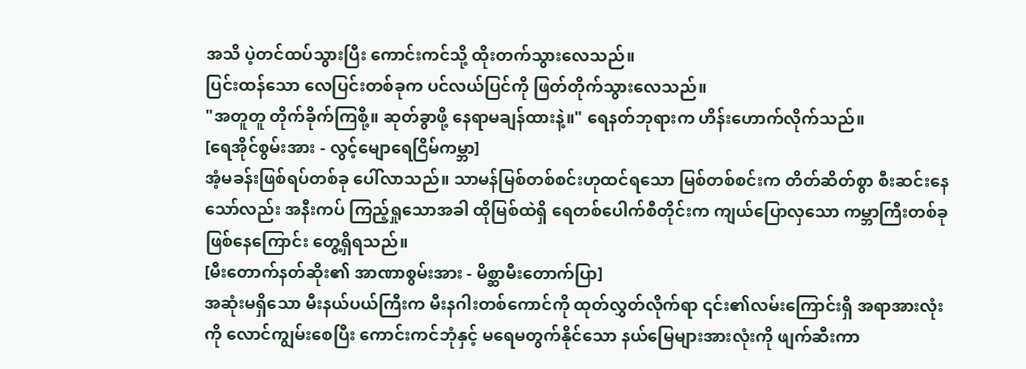အသိ ပဲ့တင်ထပ်သွားပြီး ကောင်းကင်သို့ ထိုးတက်သွားလေသည်။
ပြင်းထန်သော လေပြင်းတစ်ခုက ပင်လယ်ပြင်ကို ဖြတ်တိုက်သွားလေသည်။
"အတူတူ တိုက်ခိုက်ကြစို့။ ဆုတ်ခွာဖို့ နေရာမချန်ထားနဲ့။" ရေနတ်ဘုရားက ဟိန်းဟောက်လိုက်သည်။
[ရေအိုင်စွမ်းအား - လွင့်မျောရေငြိမ်ကမ္ဘာ]
အံ့မခန်းဖြစ်ရပ်တစ်ခု ပေါ်လာသည်။ သာမန်မြစ်တစ်စင်းဟုထင်ရသော မြစ်တစ်စင်းက တိတ်ဆိတ်စွာ စီးဆင်းနေသော်လည်း အနီးကပ် ကြည့်ရှုသောအခါ ထိုမြစ်ထဲရှိ ရေတစ်ပေါက်စီတိုင်းက ကျယ်ပြောလှသော ကမ္ဘာကြီးတစ်ခု ဖြစ်နေကြောင်း တွေ့ရှိရသည်။
[မီးတောက်နတ်ဆိုး၏ အာဏာစွမ်းအား - မိစ္ဆာမီးတောက်ပြာ]
အဆုံးမရှိသော မီးနယ်ပယ်ကြီးက မီးနဂါးတစ်ကောင်ကို ထုတ်လွှတ်လိုက်ရာ ၎င်း၏လမ်းကြောင်းရှိ အရာအားလုံးကို လောင်ကျွမ်းစေပြီး ကောင်းကင်ဘုံနှင့် မရေမတွက်နိုင်သော နယ်မြေများအားလုံးကို ဖျက်ဆီးကာ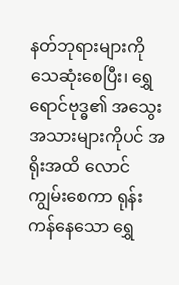နတ်ဘုရားများကို သေဆုံးစေပြီး၊ ရွှေရောင်ဗုဒ္ဓ၏ အသွေးအသားများကိုပင် အရိုးအထိ လောင်ကျွမ်းစေကာ ရုန်းကန်နေသော ရွှေ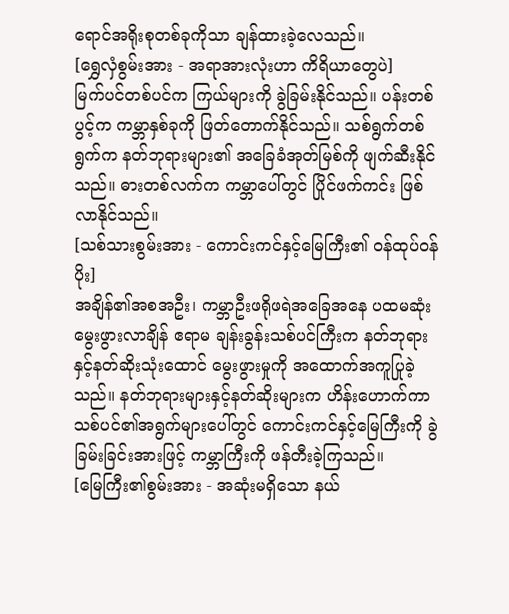ရောင်အရိုးစုတစ်ခုကိုသာ ချန်ထားခဲ့လေသည်။
[ရွှေလှံစွမ်းအား - အရာအားလုံးဟာ ကိရိယာတွေပဲ]
မြက်ပင်တစ်ပင်က ကြယ်များကို ခွဲခြမ်းနိုင်သည်။ ပန်းတစ်ပွင့်က ကမ္ဘာနှစ်ခုကို ဖြတ်တောက်နိုင်သည်။ သစ်ရွက်တစ်ရွက်က နတ်ဘုရားများ၏ အခြေခံအုတ်မြစ်ကို ဖျက်ဆီးနိုင်သည်။ ဓားတစ်လက်က ကမ္ဘာပေါ်တွင် ပြိုင်ဖက်ကင်း ဖြစ်လာနိုင်သည်။
[သစ်သားစွမ်းအား - ကောင်းကင်နှင့်မြေကြီး၏ ဝန်ထုပ်ဝန်ပိုး]
အချိန်၏အစအဦး၊ ကမ္ဘာဦးဖရိုဖရဲအခြေအနေ ပထမဆုံးမွေးဖွားလာချိန် ဧရာမ ချန်းခွန်းသစ်ပင်ကြီးက နတ်ဘုရားနှင့်နတ်ဆိုးသုံးထောင် မွေးဖွားမှုကို အထောက်အကူပြုခဲ့သည်။ နတ်ဘုရားများနှင့်နတ်ဆိုးများက ဟိန်းဟောက်ကာ သစ်ပင်၏အရွက်များပေါ်တွင် ကောင်းကင်နှင့်မြေကြီးကို ခွဲခြမ်းခြင်းအားဖြင့် ကမ္ဘာကြီးကို ဖန်တီးခဲ့ကြသည်။
[မြေကြီး၏စွမ်းအား - အဆုံးမရှိသော နယ်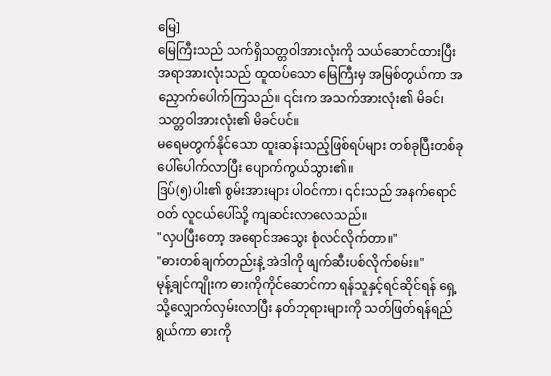မြေ]
မြေကြီးသည် သက်ရှိသတ္တဝါအားလုံးကို သယ်ဆောင်ထားပြီး အရာအားလုံးသည် ထူထပ်သော မြေကြီးမှ အမြစ်တွယ်ကာ အညှောက်ပေါက်ကြသည်။ ၎င်းက အသက်အားလုံး၏ မိခင်၊ သတ္တဝါအားလုံး၏ မိခင်ပင်။
မရေမတွက်နိုင်သော ထူးဆန်းသည့်ဖြစ်ရပ်များ တစ်ခုပြီးတစ်ခု ပေါ်ပေါက်လာပြီး ပျောက်ကွယ်သွား၏။
ဒြပ်(၅)ပါး၏ စွမ်းအားများ ပါဝင်ကာ၊ ၎င်းသည် အနက်ရောင်ဝတ် လူငယ်ပေါ်သို့ ကျဆင်းလာလေသည်။
"လှပပြီးတော့ အရောင်အသွေး စုံလင်လိုက်တာ။"
"ဓားတစ်ချက်တည်းနဲ့ အဲဒါကို ဖျက်ဆီးပစ်လိုက်စမ်း။"
မုန့်ချင်ကျိုးက ဓားကိုကိုင်ဆောင်ကာ ရန်သူနှင့်ရင်ဆိုင်ရန် ရှေ့သို့လျှောက်လှမ်းလာပြီး နတ်ဘုရားများကို သတ်ဖြတ်ရန်ရည်ရွယ်ကာ ဓားကို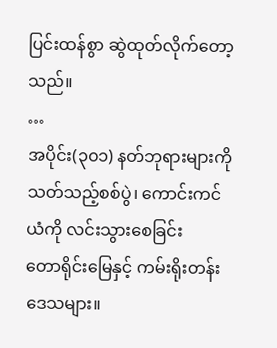ပြင်းထန်စွာ ဆွဲထုတ်လိုက်တော့သည်။
…
အပိုင်း(၃၀၁) နတ်ဘုရားများကိုသတ်သည့်စစ်ပွဲ၊ ကောင်းကင်ယံကို လင်းသွားစေခြင်း
တောရိုင်းမြေနှင့် ကမ်းရိုးတန်းဒေသများ။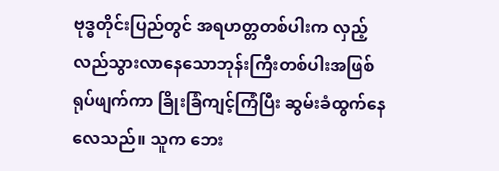ဗုဒ္ဓတိုင်းပြည်တွင် အရဟတ္တတစ်ပါးက လှည့်လည်သွားလာနေသောဘုန်းကြီးတစ်ပါးအဖြစ် ရုပ်ဖျက်ကာ ခြိုးခြံကျင့်ကြံပြီး ဆွမ်းခံထွက်နေလေသည်။ သူက ဘေး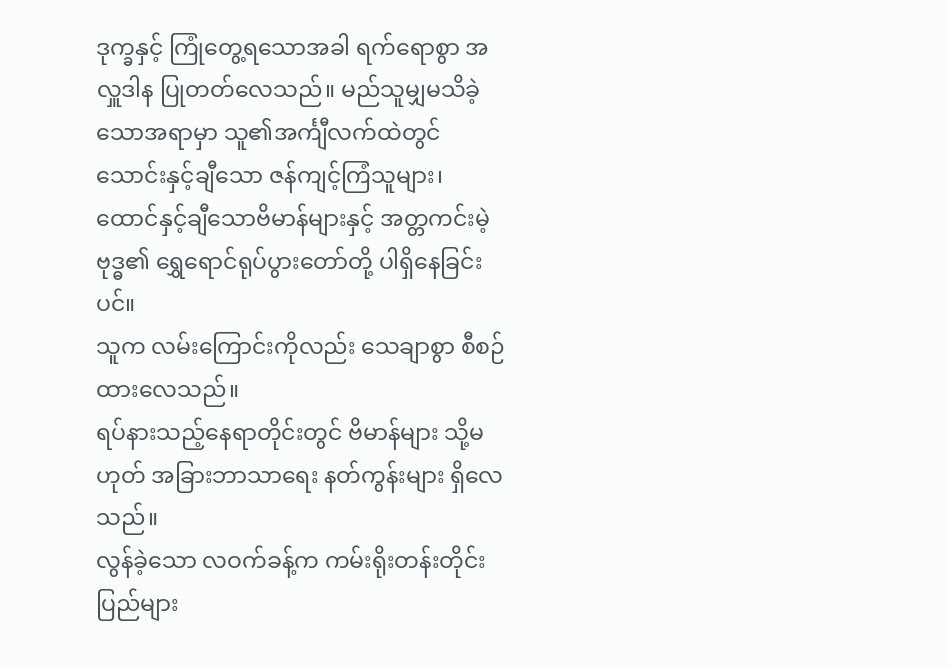ဒုက္ခနှင့် ကြုံတွေ့ရသောအခါ ရက်ရောစွာ အလှူဒါန ပြုတတ်လေသည်။ မည်သူမျှမသိခဲ့သောအရာမှာ သူ၏အင်္ကျီလက်ထဲတွင် သောင်းနှင့်ချီသော ဇန်ကျင့်ကြံသူများ၊ ထောင်နှင့်ချီသောဗိမာန်များနှင့် အတ္တကင်းမဲ့ဗုဒ္ဓ၏ ရွှေရောင်ရုပ်ပွားတော်တို့ ပါရှိနေခြင်းပင်။
သူက လမ်းကြောင်းကိုလည်း သေချာစွာ စီစဉ်ထားလေသည်။
ရပ်နားသည့်နေရာတိုင်းတွင် ဗိမာန်များ သို့မဟုတ် အခြားဘာသာရေး နတ်ကွန်းများ ရှိလေသည်။
လွန်ခဲ့သော လဝက်ခန့်က ကမ်းရိုးတန်းတိုင်းပြည်များ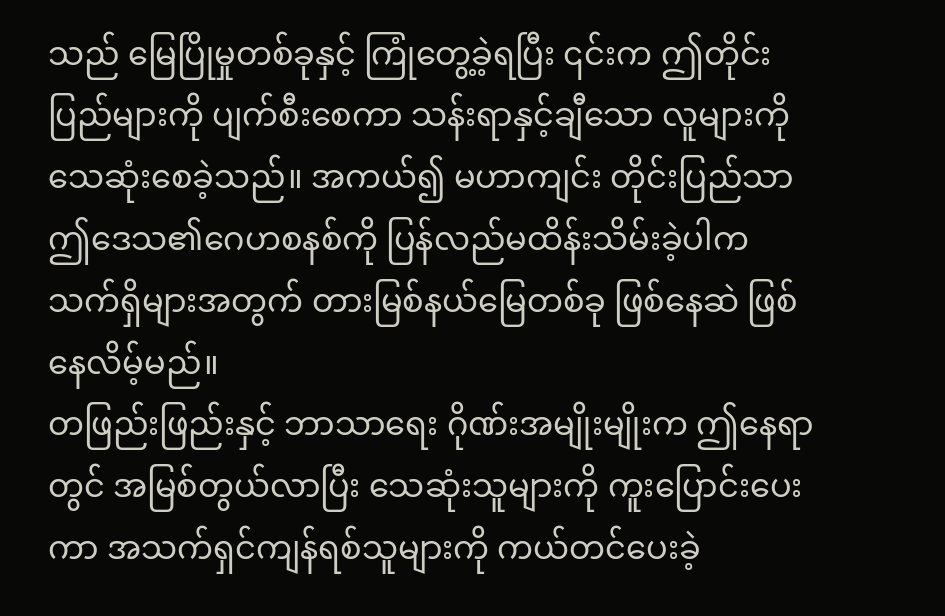သည် မြေပြိုမှုတစ်ခုနှင့် ကြုံတွေ့ခဲ့ရပြီး ၎င်းက ဤတိုင်းပြည်များကို ပျက်စီးစေကာ သန်းရာနှင့်ချီသော လူများကို သေဆုံးစေခဲ့သည်။ အကယ်၍ မဟာကျင်း တိုင်းပြည်သာ ဤဒေသ၏ဂေဟစနစ်ကို ပြန်လည်မထိန်းသိမ်းခဲ့ပါက သက်ရှိများအတွက် တားမြစ်နယ်မြေတစ်ခု ဖြစ်နေဆဲ ဖြစ်နေလိမ့်မည်။
တဖြည်းဖြည်းနှင့် ဘာသာရေး ဂိုဏ်းအမျိုးမျိုးက ဤနေရာတွင် အမြစ်တွယ်လာပြီး သေဆုံးသူများကို ကူးပြောင်းပေးကာ အသက်ရှင်ကျန်ရစ်သူများကို ကယ်တင်ပေးခဲ့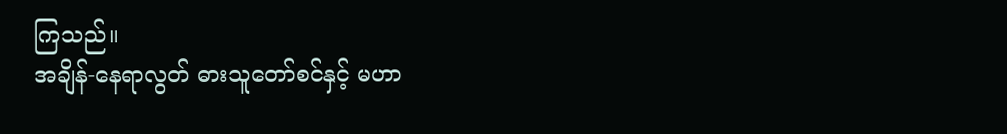ကြသည်။
အချိန်-နေရာလွတ် ဓားသူတော်စင်နှင့် မဟာ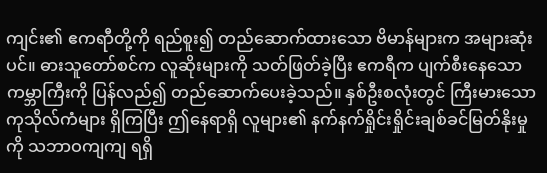ကျင်း၏ ဧကရာီတို့ကို ရည်စူး၍ တည်ဆောက်ထားသော ဗိမာန်များက အများဆုံးပင်။ ဓားသူတော်စင်က လူဆိုးများကို သတ်ဖြတ်ခဲ့ပြီး ဧကရီက ပျက်စီးနေသော ကမ္ဘာကြီးကို ပြန်လည်၍ တည်ဆောက်ပေးခဲ့သည်။ နှစ်ဦးစလုံးတွင် ကြီးမားသောကုသိုလ်ကံများ ရှိကြပြီး ဤနေရာရှိ လူများ၏ နက်နက်ရှိုင်းရှိုင်းချစ်ခင်မြတ်နိုးမှုကို သဘာဝကျကျ ရရှိ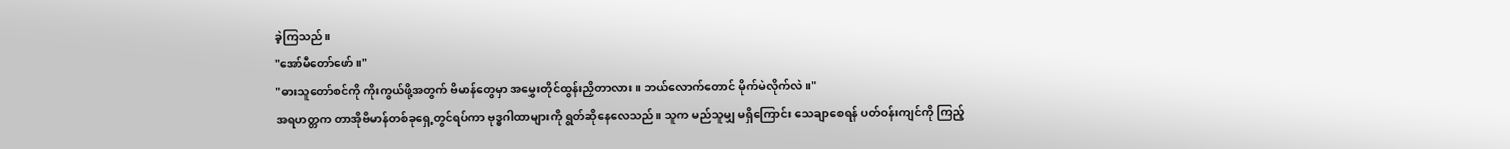ခဲ့ကြသည်။
"အော်မီတော်ဖော်။"
"ဓားသူတော်စင်ကို ကိုးကွယ်ဖို့အတွက် ဗိမာန်တွေမှာ အမွှေးတိုင်ထွန်းညှိတာလား။ ဘယ်လောက်တောင် မိုက်မဲလိုက်လဲ။"
အရဟတ္တက တာအိုဗိမာန်တစ်ခုရှေ့တွင်ရပ်ကာ ဗုဒ္ဓဂါထာများကို ရွတ်ဆိုနေလေသည်။ သူက မည်သူမျှ မရှိကြောင်း သေချာစေရန် ပတ်ဝန်းကျင်ကို ကြည့်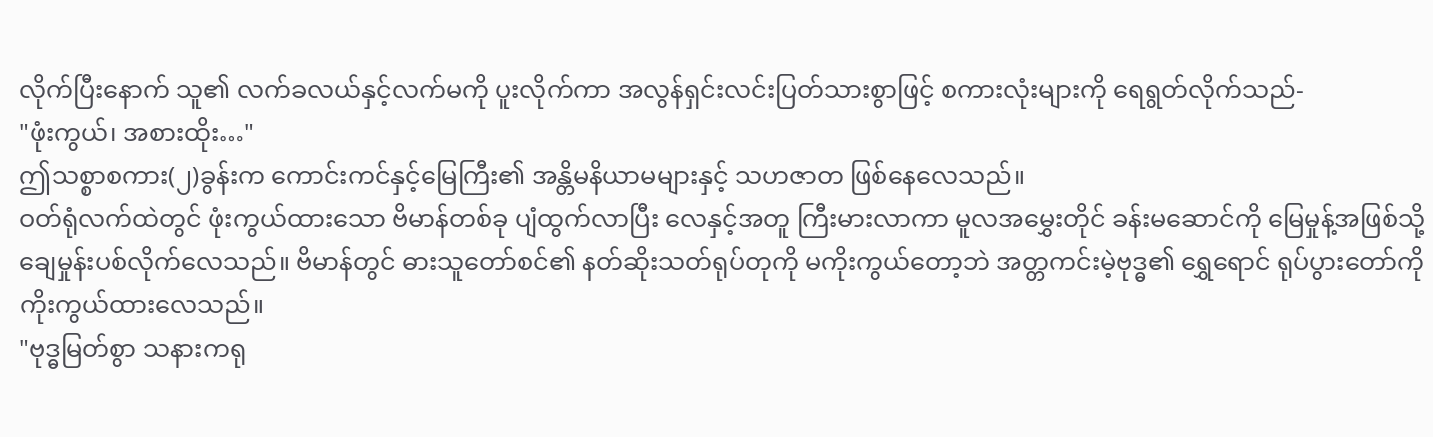လိုက်ပြီးနောက် သူ၏ လက်ခလယ်နှင့်လက်မကို ပူးလိုက်ကာ အလွန်ရှင်းလင်းပြတ်သားစွာဖြင့် စကားလုံးများကို ရေရွတ်လိုက်သည်-
"ဖုံးကွယ်၊ အစားထိုး…"
ဤသစ္စာစကား(၂)ခွန်းက ကောင်းကင်နှင့်မြေကြီး၏ အန္တိမနိယာမများနှင့် သဟဇာတ ဖြစ်နေလေသည်။
ဝတ်ရုံလက်ထဲတွင် ဖုံးကွယ်ထားသော ဗိမာန်တစ်ခု ပျံထွက်လာပြီး လေနှင့်အတူ ကြီးမားလာကာ မူလအမွှေးတိုင် ခန်းမဆောင်ကို မြေမှုန့်အဖြစ်သို့ ချေမှုန်းပစ်လိုက်လေသည်။ ဗိမာန်တွင် ဓားသူတော်စင်၏ နတ်ဆိုးသတ်ရုပ်တုကို မကိုးကွယ်တော့ဘဲ အတ္တကင်းမဲ့ဗုဒ္ဓ၏ ရွှေရောင် ရုပ်ပွားတော်ကို ကိုးကွယ်ထားလေသည်။
"ဗုဒ္ဓမြတ်စွာ သနားကရု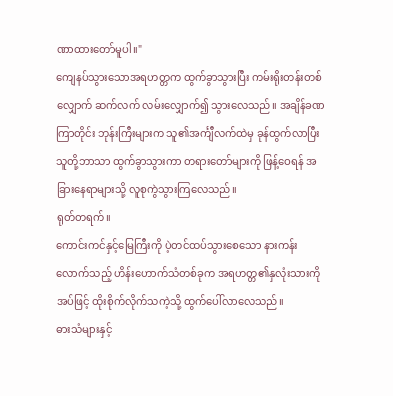ဏာထားတော်မူပါ။"
ကျေနပ်သွားသောအရဟတ္တက ထွက်ခွာသွားပြီး ကမ်းရိုးတန်းတစ်လျှောက် ဆက်လက် လမ်းလျှောက်၍ သွားလေသည်။ အချိန်ခဏကြာတိုင်း ဘုန်းကြီးများက သူ၏အင်္ကျီလက်ထဲမှ ခုန်ထွက်လာပြီး သူတို့ဘာသာ ထွက်ခွာသွားကာ တရားတော်များကို ဖြန့်ဝေရန် အခြားနေရာများသို့ လူစုကွဲသွားကြလေသည်။
ရုတ်တရက်။
ကောင်းကင်နှင့်မြေကြီးကို ပဲ့တင်ထပ်သွားစေသော နားကန်းလောက်သည့် ဟိန်းဟောက်သံတစ်ခုက အရဟတ္တ၏နှလုံးသားကို အပ်ဖြင့် ထိုးစိုက်လိုက်သကဲ့သို့ ထွက်ပေါ်လာလေသည်။
ဓားသံများနှင့်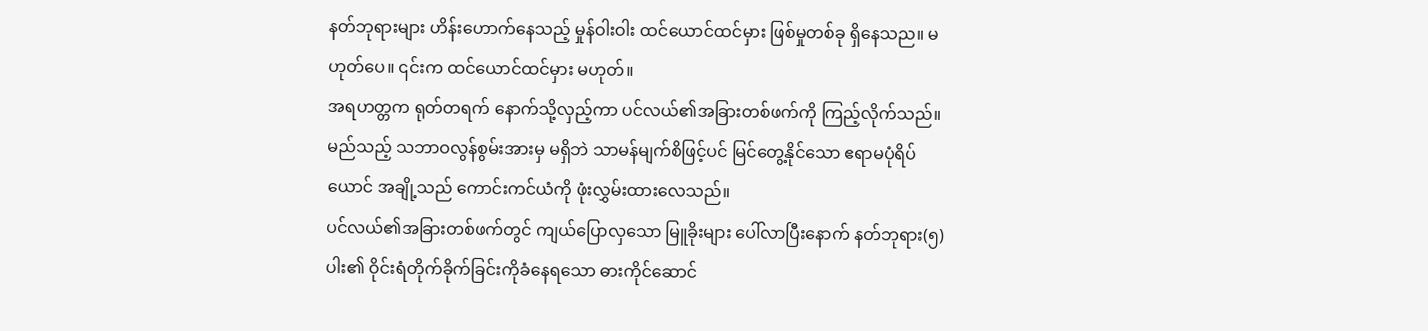နတ်ဘုရားများ ဟိန်းဟောက်နေသည့် မှုန်ဝါးဝါး ထင်ယောင်ထင်မှား ဖြစ်မှုတစ်ခု ရှိနေသည။ မဟုတ်ပေ။ ၎င်းက ထင်ယောင်ထင်မှား မဟုတ်။
အရဟတ္တက ရုတ်တရက် နောက်သို့လှည့်ကာ ပင်လယ်၏အခြားတစ်ဖက်ကို ကြည့်လိုက်သည်။
မည်သည့် သဘာဝလွန်စွမ်းအားမှ မရှိဘဲ သာမန်မျက်စိဖြင့်ပင် မြင်တွေ့နိုင်သော ဧရာမပုံရိပ်ယောင် အချို့သည် ကောင်းကင်ယံကို ဖုံးလွှမ်းထားလေသည်။
ပင်လယ်၏အခြားတစ်ဖက်တွင် ကျယ်ပြောလှသော မြူခိုးများ ပေါ်လာပြီးနောက် နတ်ဘုရား(၅)ပါး၏ ဝိုင်းရံတိုက်ခိုက်ခြင်းကိုခံနေရသော ဓားကိုင်ဆောင်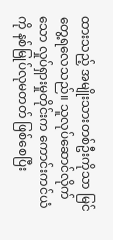ထားသည့် အမျိုးသားတစ်ဦးကိုသာ မြင်တွေ့ရလေသည်။ သူလုပ်ဆောင်လိုက်သော လှုပ်ရှားမှုတိုင်းက ကောင်းကင်ယံကို နစ်မြုပ်လုမတတ် ဖြစ်စေပြီး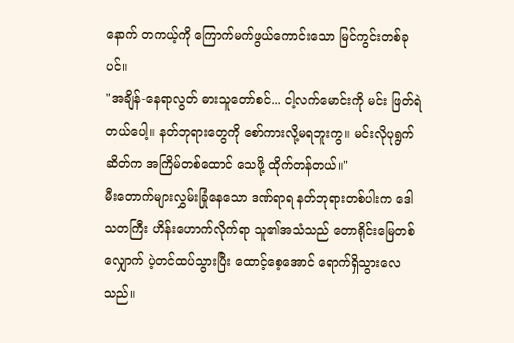နောက် တကယ့်ကို ကြောက်မက်ဖွယ်ကောင်းသော မြင်ကွင်းတစ်ခုပင်။
"အချိန်-နေရာလွတ် ဓားသူတော်စင်... ငါ့လက်မောင်းကို မင်း ဖြတ်ရဲတယ်ပေါ့။ နတ်ဘုရားတွေကို စော်ကားလို့မရဘူးကွ။ မင်းလိုပုရွက်ဆိတ်က အကြိမ်တစ်ထောင် သေဖို့ ထိုက်တန်တယ်။"
မီးတောက်များလွှမ်းခြုံနေသော ဒဏ်ရာရ နတ်ဘုရားတစ်ပါးက ဒေါသတကြီး ဟိန်းဟောက်လိုက်ရာ သူ၏အသံသည် တောရိုင်းမြေတစ်လျှောက် ပဲ့တင်ထပ်သွားပြီး ထောင့်စေ့အောင် ရောက်ရှိသွားလေသည်။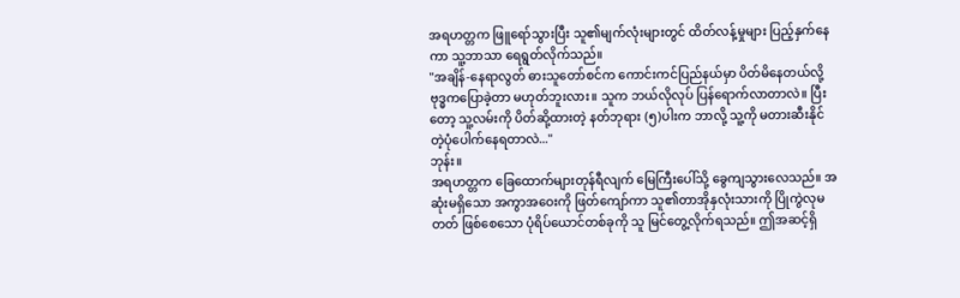အရဟတ္တက ဖြူရော်သွားပြီး သူ၏မျက်လုံးများတွင် ထိတ်လန့်မှုများ ပြည့်နှက်နေကာ သူ့ဘာသာ ရေရွတ်လိုက်သည်။
"အချိန်-နေရာလွတ် ဓားသူတော်စင်က ကောင်းကင်ပြည်နယ်မှာ ပိတ်မိနေတယ်လို့ ဗုဒ္ဓကပြောခဲ့တာ မဟုတ်ဘူးလား။ သူက ဘယ်လိုလုပ် ပြန်ရောက်လာတာလဲ။ ပြီးတော့ သူ့လမ်းကို ပိတ်ဆို့ထားတဲ့ နတ်ဘုရား (၅)ပါးက ဘာလို့ သူ့ကို မတားဆီးနိုင်တဲ့ပုံပေါက်နေရတာလဲ..."
ဘုန်း။
အရဟတ္တက ခြေထောက်များတုန်ရီလျက် မြေကြီးပေါ်သို့ ခွေကျသွားလေသည်။ အဆုံးမရှိသော အကွာအဝေးကို ဖြတ်ကျော်ကာ သူ၏တာအိုနှလုံးသားကို ပြိုကွဲလုမတတ် ဖြစ်စေသော ပုံရိပ်ယောင်တစ်ခုကို သူ မြင်တွေ့လိုက်ရသည်။ ဤအဆင့်ရှိ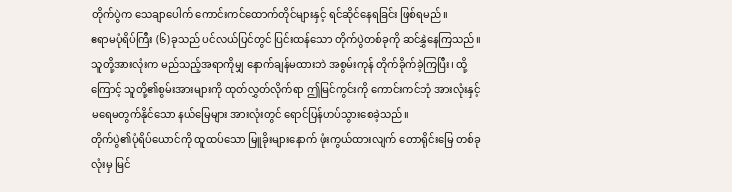တိုက်ပွဲက သေချာပေါက် ကောင်းကင်ထောက်တိုင်များနှင့် ရင်ဆိုင်နေရခြင်း ဖြစ်ရမည်။
ဧရာမပုံရိပ်ကြီး (၆)ခုသည် ပင်လယ်ပြင်တွင် ပြင်းထန်သော တိုက်ပွဲတစ်ခုကို ဆင်နွှဲနေကြသည်။
သူတို့အားလုံးက မည်သည့်အရာကိုမျှ နောက်ချန်မထားဘဲ အစွမ်းကုန် တိုက်ခိုက်ခဲ့ကြပြီး၊ ထို့ကြောင့် သူတို့၏စွမ်းအားများကို ထုတ်လွှတ်လိုက်ရာ ဤမြင်ကွင်းကို ကောင်းကင်ဘုံ အားလုံးနှင့် မရေမတွက်နိုင်သော နယ်မြေများ အားလုံးတွင် ရောင်ပြန်ဟပ်သွားစေခဲ့သည်။
တိုက်ပွဲ၏ပုံရိပ်ယောင်ကို ထူထပ်သော မြူခိုးများနောက် ဖုံးကွယ်ထားလျက် တောရိုင်းမြေ တစ်ခုလုံးမှ မြင်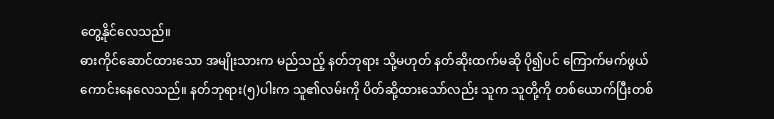တွေ့နိုင်လေသည်။
ဓားကိုင်ဆောင်ထားသော အမျိုးသားက မည်သည့် နတ်ဘုရား သို့မဟုတ် နတ်ဆိုးထက်မဆို ပို၍ပင် ကြောက်မက်ဖွယ် ကောင်းနေလေသည်။ နတ်ဘုရား(၅)ပါးက သူ၏လမ်းကို ပိတ်ဆို့ထားသော်လည်း သူက သူတို့ကို တစ်ယောက်ပြီးတစ်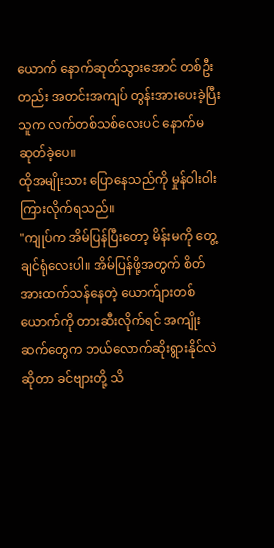ယောက် နောက်ဆုတ်သွားအောင် တစ်ဦးတည်း အတင်းအကျပ် တွန်းအားပေးခဲ့ပြီး သူက လက်တစ်သစ်လေးပင် နောက်မဆုတ်ခဲ့ပေ။
ထိုအမျိုးသား ပြောနေသည်ကို မှုန်ဝါးဝါး ကြားလိုက်ရသည်။
"ကျုပ်က အိမ်ပြန်ပြီးတော့ မိန်းမကို တွေ့ချင်ရုံလေးပါ။ အိမ်ပြန်ဖို့အတွက် စိတ်အားထက်သန်နေတဲ့ ယောက်ျားတစ်ယောက်ကို တားဆီးလိုက်ရင် အကျိုးဆက်တွေက ဘယ်လောက်ဆိုးရွားနိုင်လဲဆိုတာ ခင်ဗျားတို့ သိ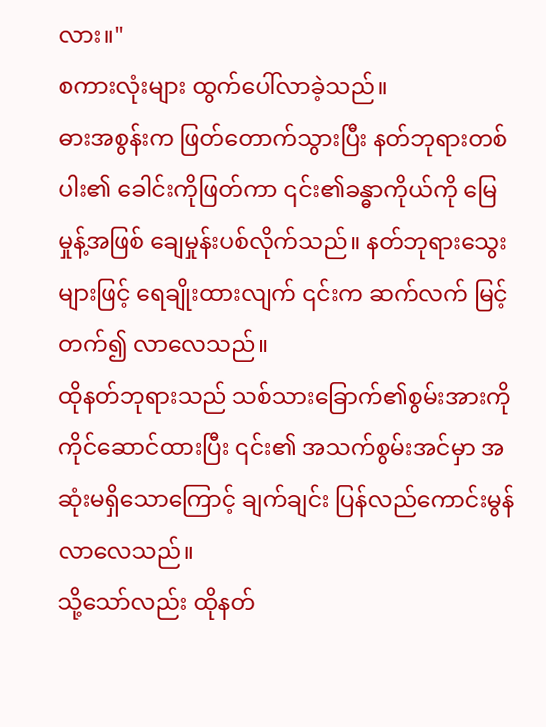လား။"
စကားလုံးများ ထွက်ပေါ်လာခဲ့သည်။
ဓားအစွန်းက ဖြတ်တောက်သွားပြီး နတ်ဘုရားတစ်ပါး၏ ခေါင်းကိုဖြတ်ကာ ၎င်း၏ခန္ဓာကိုယ်ကို မြေမှုန့်အဖြစ် ချေမှုန်းပစ်လိုက်သည်။ နတ်ဘုရားသွေးများဖြင့် ရေချိုးထားလျက် ၎င်းက ဆက်လက် မြင့်တက်၍ လာလေသည်။
ထိုနတ်ဘုရားသည် သစ်သားခြောက်၏စွမ်းအားကို ကိုင်ဆောင်ထားပြီး ၎င်း၏ အသက်စွမ်းအင်မှာ အဆုံးမရှိသောကြောင့် ချက်ချင်း ပြန်လည်ကောင်းမွန်လာလေသည်။
သို့သော်လည်း ထိုနတ်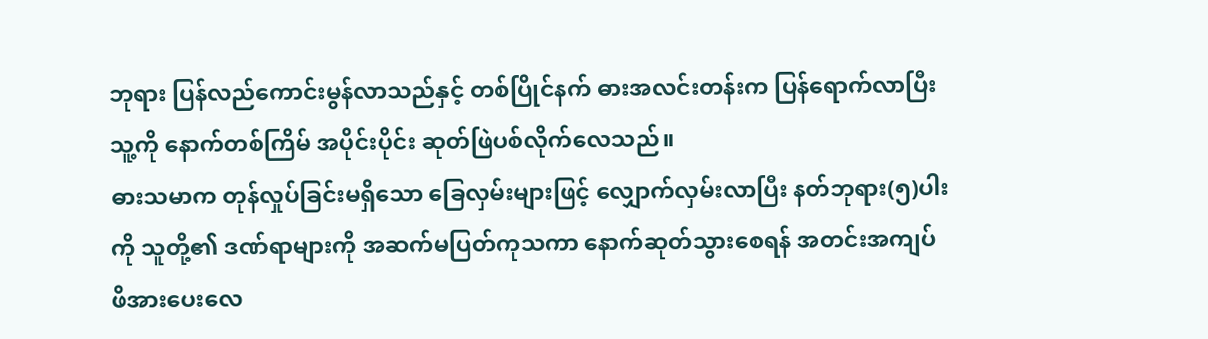ဘုရား ပြန်လည်ကောင်းမွန်လာသည်နှင့် တစ်ပြိုင်နက် ဓားအလင်းတန်းက ပြန်ရောက်လာပြီး သူ့ကို နောက်တစ်ကြိမ် အပိုင်းပိုင်း ဆုတ်ဖြဲပစ်လိုက်လေသည်။
ဓားသမာက တုန်လှုပ်ခြင်းမရှိသော ခြေလှမ်းများဖြင့် လျှောက်လှမ်းလာပြီး နတ်ဘုရား(၅)ပါးကို သူတို့၏ ဒဏ်ရာများကို အဆက်မပြတ်ကုသကာ နောက်ဆုတ်သွားစေရန် အတင်းအကျပ် ဖိအားပေးလေ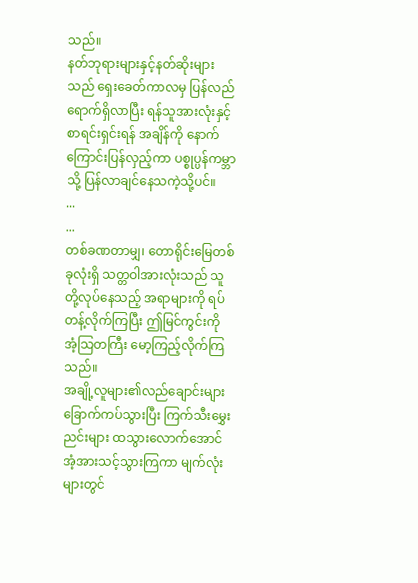သည်။
နတ်ဘုရားများနှင့်နတ်ဆိုးများသည် ရှေးခေတ်ကာလမှ ပြန်လည်ရောက်ရှိလာပြီး ရန်သူအားလုံးနှင့် စာရင်းရှင်းရန် အချိန်ကို နောက်ကြောင်းပြန်လှည့်ကာ ပစ္စုပ္ပန်ကမ္ဘာသို့ ပြန်လာချင်နေသကဲ့သို့ပင်။
...
...
တစ်ခဏတာမျှ၊ တောရိုင်းမြေတစ်ခုလုံးရှိ သတ္တဝါအားလုံးသည် သူတို့လုပ်နေသည့် အရာများကို ရပ်တန့်လိုက်ကြပြီး ဤမြင်ကွင်းကို အံ့သြတကြီး မော့ကြည့်လိုက်ကြသည်။
အချို့လူများ၏လည်ချောင်းများ ခြောက်ကပ်သွားပြီး ကြက်သီးမွှေးညင်းများ ထသွားလောက်အောင် အံ့အားသင့်သွားကြကာ မျက်လုံးများတွင်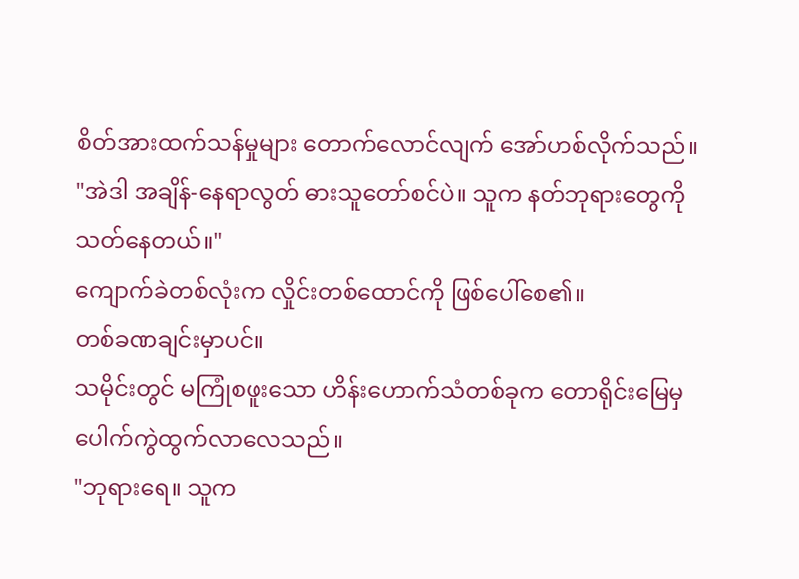စိတ်အားထက်သန်မှုများ တောက်လောင်လျက် အော်ဟစ်လိုက်သည်။
"အဲဒါ အချိန်-နေရာလွတ် ဓားသူတော်စင်ပဲ။ သူက နတ်ဘုရားတွေကို သတ်နေတယ်။"
ကျောက်ခဲတစ်လုံးက လှိုင်းတစ်ထောင်ကို ဖြစ်ပေါ်စေ၏။
တစ်ခဏချင်းမှာပင်။
သမိုင်းတွင် မကြုံစဖူးသော ဟိန်းဟောက်သံတစ်ခုက တောရိုင်းမြေမှ ပေါက်ကွဲထွက်လာလေသည်။
"ဘုရားရေ။ သူက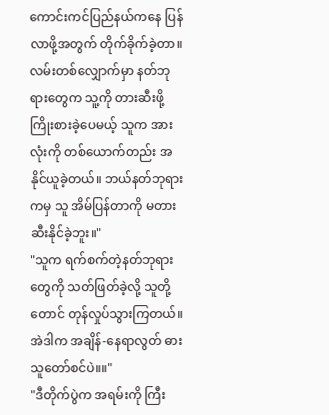ကောင်းကင်ပြည်နယ်ကနေ ပြန်လာဖို့အတွက် တိုက်ခိုက်ခဲ့တာ။ လမ်းတစ်လျှောက်မှာ နတ်ဘုရားတွေက သူ့ကို တားဆီးဖို့ ကြိုးစားခဲ့ပေမယ့် သူက အားလုံးကို တစ်ယောက်တည်း အနိုင်ယူခဲ့တယ်။ ဘယ်နတ်ဘုရားကမှ သူ အိမ်ပြန်တာကို မတားဆီးနိုင်ခဲ့ဘူး။"
"သူက ရက်စက်တဲ့နတ်ဘုရားတွေကို သတ်ဖြတ်ခဲ့လို့ သူတို့တောင် တုန်လှုပ်သွားကြတယ်။ အဲဒါက အချိန်-နေရာလွတ် ဓားသူတော်စင်ပဲ။။"
"ဒီတိုက်ပွဲက အရမ်းကို ကြီး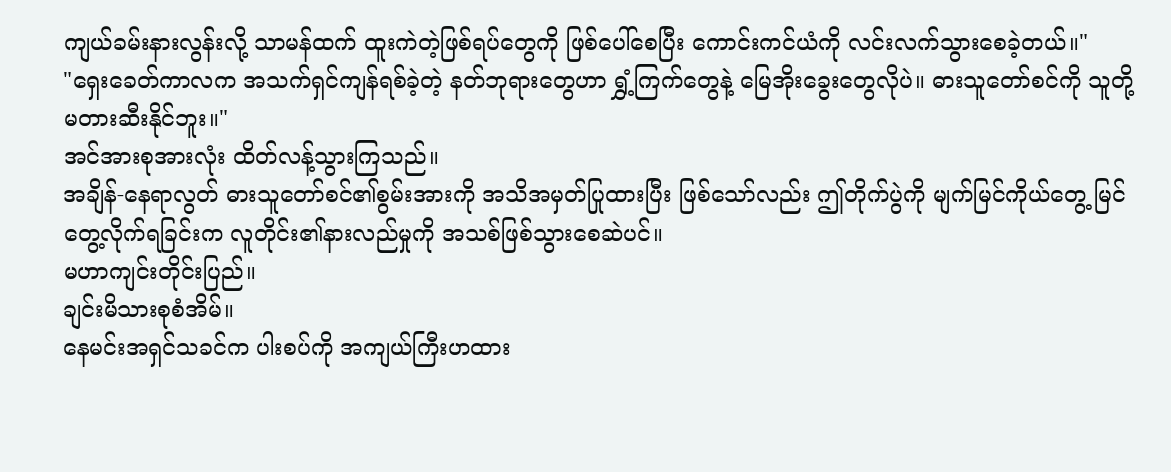ကျယ်ခမ်းနားလွန်းလို့ သာမန်ထက် ထူးကဲတဲ့ဖြစ်ရပ်တွေကို ဖြစ်ပေါ်စေပြီး ကောင်းကင်ယံကို လင်းလက်သွားစေခဲ့တယ်။"
"ရှေးခေတ်ကာလက အသက်ရှင်ကျန်ရစ်ခဲ့တဲ့ နတ်ဘုရားတွေဟာ ရွှံ့ကြက်တွေနဲ့ မြေအိုးခွေးတွေလိုပဲ။ ဓားသူတော်စင်ကို သူတို့ မတားဆီးနိုင်ဘူး။"
အင်အားစုအားလုံး ထိတ်လန့်သွားကြသည်။
အချိန်-နေရာလွတ် ဓားသူတော်စင်၏စွမ်းအားကို အသိအမှတ်ပြုထားပြီး ဖြစ်သော်လည်း ဤတိုက်ပွဲကို မျက်မြင်ကိုယ်တွေ့ မြင်တွေ့လိုက်ရခြင်းက လူတိုင်း၏နားလည်မှုကို အသစ်ဖြစ်သွားစေဆဲပင်။
မဟာကျင်းတိုင်းပြည်။
ချင်းမိသားစုစံအိမ်။
နေမင်းအရှင်သခင်က ပါးစပ်ကို အကျယ်ကြီးဟထား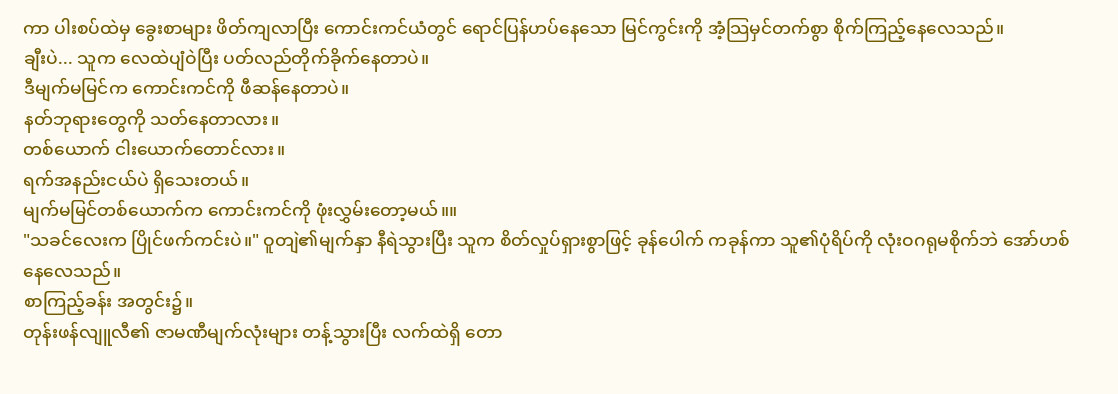ကာ ပါးစပ်ထဲမှ ခွေးစာများ ဖိတ်ကျလာပြီး ကောင်းကင်ယံတွင် ရောင်ပြန်ဟပ်နေသော မြင်ကွင်းကို အံ့သြမှင်တက်စွာ စိုက်ကြည့်နေလေသည်။
ချီးပဲ... သူက လေထဲပျံဝဲပြီး ပတ်လည်တိုက်ခိုက်နေတာပဲ။
ဒီမျက်မမြင်က ကောင်းကင်ကို ဖီဆန်နေတာပဲ။
နတ်ဘုရားတွေကို သတ်နေတာလား။
တစ်ယောက် ငါးယောက်တောင်လား။
ရက်အနည်းငယ်ပဲ ရှိသေးတယ်။
မျက်မမြင်တစ်ယောက်က ကောင်းကင်ကို ဖုံးလွှမ်းတော့မယ်။။
"သခင်လေးက ပြိုင်ဖက်ကင်းပဲ။" ဝူတျဲ၏မျက်နှာ နီရဲသွားပြီး သူက စိတ်လှုပ်ရှားစွာဖြင့် ခုန်ပေါက် ကခုန်ကာ သူ၏ပုံရိပ်ကို လုံးဝဂရုမစိုက်ဘဲ အော်ဟစ်နေလေသည်။
စာကြည့်ခန်း အတွင်း၌။
တုန်းဖန်လျူလီ၏ ဇာမဏီမျက်လုံးများ တန့်သွားပြီး လက်ထဲရှိ တော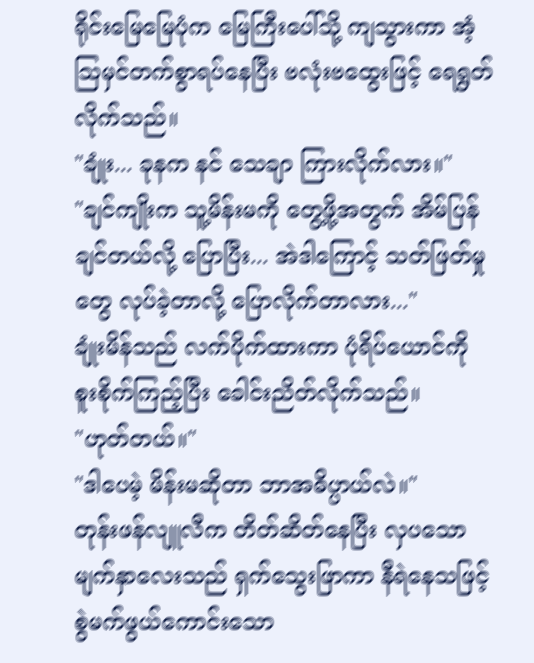ရိုင်းမြေမြေပုံက မြေကြီးပေါ်သို့ ကျသွားကာ အံ့သြမှင်တက်စွာရပ်နေပြီး ဗလုံးဗထွေးဖြင့် ရေရွတ်လိုက်သည်။
"ချုံး... ခုနက နင် သေချာ ကြားလိုက်လား။"
"ချင်ကျိုးက သူ့မိန်းမကို တွေ့ဖို့အတွက် အိမ်ပြန်ချင်တယ်လို့ ပြောပြီး... အဲဒါကြောင့် သတ်ဖြတ်မှုတွေ လုပ်ခဲ့တာလို့ ပြောလိုက်တာလား..."
ချုံးမိန်သည် လက်ပိုက်ထားကာ ပုံရိပ်ယောင်ကို စူးစိုက်ကြည့်ပြီး ခေါင်းညိတ်လိုက်သည်။
"ဟုတ်တယ်။"
"ဒါပေမဲ့ မိန်းမဆိုတာ ဘာအဓိပ္ပာယ်လဲ။"
တုန်းဖန်လျူလီက တိတ်ဆိတ်နေပြီး လှပသော မျက်နှာလေးသည် ရှက်သွေးဖြာကာ နီရဲနေသဖြင့် စွဲမက်ဖွယ်ကောင်းသော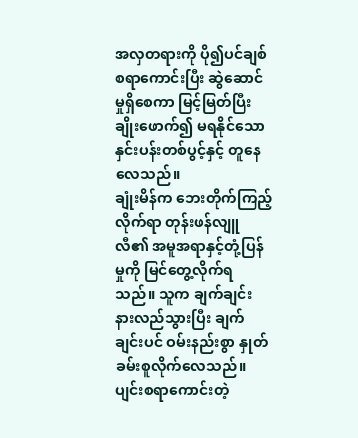အလှတရားကို ပို၍ပင်ချစ်စရာကောင်းပြီး ဆွဲဆောင်မှုရှိစေကာ မြင့်မြတ်ပြီး ချိုးဖောက်၍ မရနိုင်သော နှင်းပန်းတစ်ပွင့်နှင့် တူနေလေသည်။
ချုံးမိန်က ဘေးတိုက်ကြည့်လိုက်ရာ တုန်းဖန်လျူလီ၏ အမူအရာနှင့်တုံ့ပြန်မှုကို မြင်တွေ့လိုက်ရသည်။ သူက ချက်ချင်း နားလည်သွားပြီး ချက်ချင်းပင် ဝမ်းနည်းစွာ နှုတ်ခမ်းစူလိုက်လေသည်။
ပျင်းစရာကောင်းတဲ့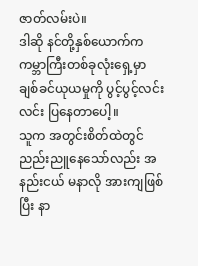ဇာတ်လမ်းပဲ။
ဒါဆို နင်တို့နှစ်ယောက်က ကမ္ဘာကြီးတစ်ခုလုံးရှေ့မှာ ချစ်ခင်ယုယမှုကို ပွင့်ပွင့်လင်းလင်း ပြနေတာပေါ့။
သူက အတွင်းစိတ်ထဲတွင် ညည်းညူနေသော်လည်း အနည်းငယ် မနာလို အားကျဖြစ်ပြီး နာ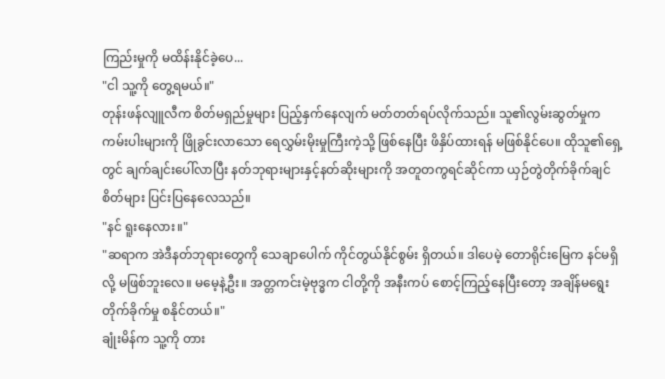ကြည်းမှုကို မထိန်းနိုင်ခဲ့ပေ...
"ငါ သူ့ကို တွေ့ရမယ်။"
တုန်းဖန်လျူလီက စိတ်မရှည်မှုများ ပြည့်နှက်နေလျက် မတ်တတ်ရပ်လိုက်သည်။ သူ၏လွမ်းဆွတ်မှုက ကမ်းပါးများကို ဖြိုခွင်းလာသော ရေလွှမ်းမိုးမှုကြီးကဲ့သို့ ဖြစ်နေပြီး ဖိနှိပ်ထားရန် မဖြစ်နိုင်ပေ။ ထိုသူ၏ရှေ့တွင် ချက်ချင်းပေါ်လာပြီး နတ်ဘုရားများနှင့်နတ်ဆိုးများကို အတူတကွရင်ဆိုင်ကာ ယှဉ်တွဲတိုက်ခိုက်ချင်စိတ်များ ပြင်းပြနေလေသည်။
"နင် ရူးနေလား။"
"ဆရာက အဲဒီနတ်ဘုရားတွေကို သေချာပေါက် ကိုင်တွယ်နိုင်စွမ်း ရှိတယ်။ ဒါပေမဲ့ တောရိုင်းမြေက နင်မရှိလို့ မဖြစ်ဘူးလေ။ မမေ့နဲ့ဦး။ အတ္တကင်းမဲ့ဗုဒ္ဓက ငါတို့ကို အနီးကပ် စောင့်ကြည့်နေပြီးတော့ အချိန်မရွေး တိုက်ခိုက်မှု စနိုင်တယ်။"
ချုံးမိန်က သူ့ကို တား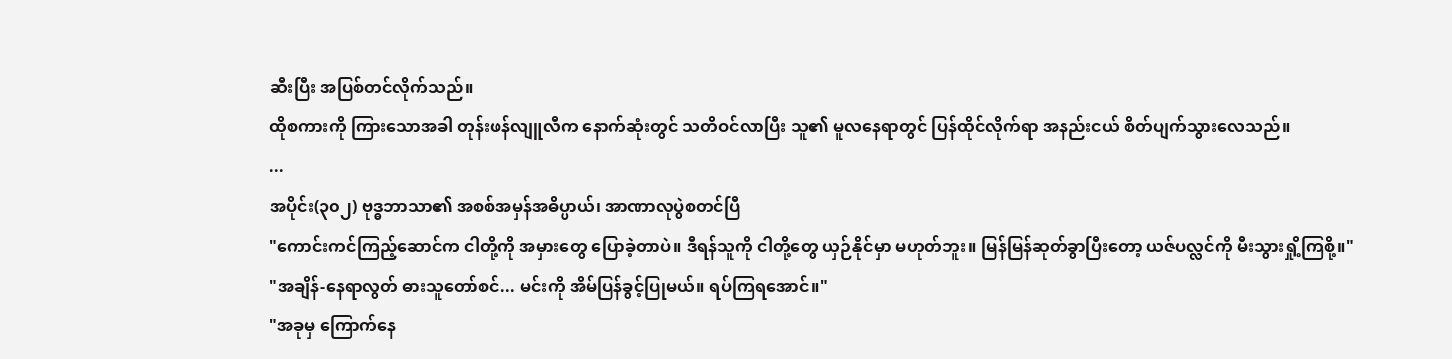ဆီးပြီး အပြစ်တင်လိုက်သည်။
ထိုစကားကို ကြားသောအခါ တုန်းဖန်လျူလီက နောက်ဆုံးတွင် သတိဝင်လာပြီး သူ၏ မူလနေရာတွင် ပြန်ထိုင်လိုက်ရာ အနည်းငယ် စိတ်ပျက်သွားလေသည်။
...
အပိုင်း(၃၀၂) ဗုဒ္ဓဘာသာ၏ အစစ်အမှန်အဓိပ္ပာယ်၊ အာဏာလုပွဲစတင်ပြီ
"ကောင်းကင်ကြည့်ဆောင်က ငါတို့ကို အမှားတွေ ပြောခဲ့တာပဲ။ ဒီရန်သူကို ငါတို့တွေ ယှဉ်နိုင်မှာ မဟုတ်ဘူး။ မြန်မြန်ဆုတ်ခွာပြီးတော့ ယဇ်ပလ္လင်ကို မီးသွားရှို့ကြစို့။"
"အချိန်-နေရာလွတ် ဓားသူတော်စင်... မင်းကို အိမ်ပြန်ခွင့်ပြုမယ်။ ရပ်ကြရအောင်။"
"အခုမှ ကြောက်နေ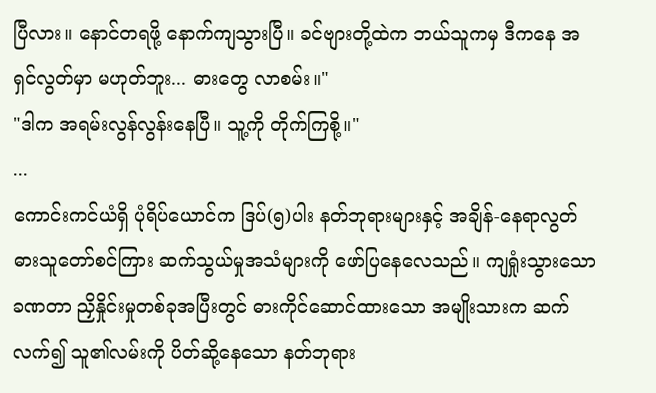ပြီလား။ နောင်တရဖို့ နောက်ကျသွားပြီ။ ခင်ဗျားတို့ထဲက ဘယ်သူကမှ ဒီကနေ အရှင်လွတ်မှာ မဟုတ်ဘူး... ဓားတွေ လာစမ်း။"
"ဒါက အရမ်းလွန်လွန်းနေပြီ။ သူ့ကို တိုက်ကြစို့။"
...
ကောင်းကင်ယံရှိ ပုံရိပ်ယောင်က ဒြပ်(၅)ပါး နတ်ဘုရားများနှင့် အချိန်-နေရာလွတ် ဓားသူတော်စင်ကြား ဆက်သွယ်မှုအသံများကို ဖော်ပြနေလေသည်။ ကျရှုံးသွားသော ခဏတာ ညှိနှိုင်းမှုတစ်ခုအပြီးတွင် ဓားကိုင်ဆောင်ထားသော အမျိုးသားက ဆက်လက်၍ သူ၏လမ်းကို ပိတ်ဆို့နေသော နတ်ဘုရား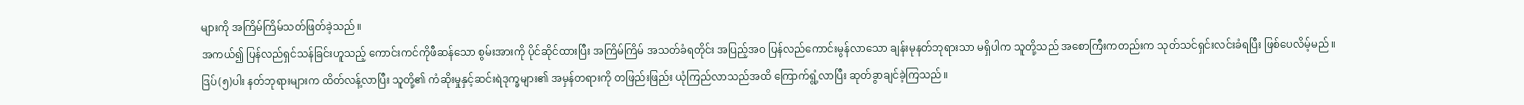များကို အကြိမ်ကြိမ်သတ်ဖြတ်ခဲ့သည်။
အကယ်၍ ပြန်လည်ရှင်သန်ခြင်းဟူသည့် ကောင်းကင်ကိုဖီဆန်သော စွမ်းအားကို ပိုင်ဆိုင်ထားပြီး အကြိမ်ကြိမ် အသတ်ခံရတိုင်း အပြည့်အဝ ပြန်လည်ကောင်းမွန်လာသော ချန်းမုနတ်ဘုရားသာ မရှိပါက သူတို့သည် အစောကြီးကတည်းက သုတ်သင်ရှင်းလင်းခံရပြီး ဖြစ်ပေလိမ့်မည်။
ဒြပ်(၅)ပါး နတ်ဘုရားများက ထိတ်လန့်လာပြီး သူတို့၏ ကံဆိုးမှုနှင့်ဆင်းရဲဒုက္ခများ၏ အမှန်တရားကို တဖြည်းဖြည်း ယုံကြည်လာသည်အထိ ကြောက်ရွံ့လာပြီး ဆုတ်ခွာချင်ခဲ့ကြသည်။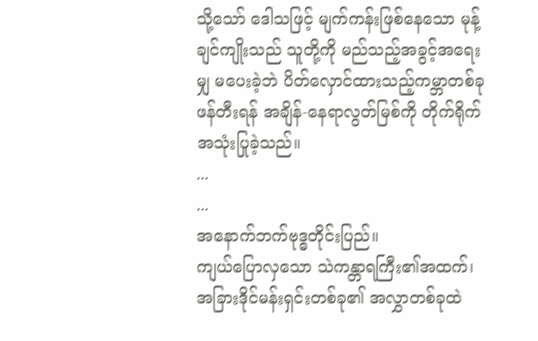သို့သော် ဒေါသဖြင့် မျက်ကန်းဖြစ်နေသော မုန့်ချင်ကျိုးသည် သူတို့ကို မည်သည့်အခွင့်အရေးမျှ မပေးခဲ့ဘဲ ပိတ်လှောင်ထားသည့်ကမ္ဘာတစ်ခု ဖန်တီးရန် အချိန်-နေရာလွတ်မြစ်ကို တိုက်ရိုက် အသုံးပြုခဲ့သည်။
...
...
အနောက်ဘက်ဗုဒ္ဓတိုင်းပြည်။
ကျယ်ပြောလှသော သဲကန္တာရကြီး၏အထက်၊ အခြားဒိုင်မန်းရှင်းတစ်ခု၏ အလွှာတစ်ခုထဲ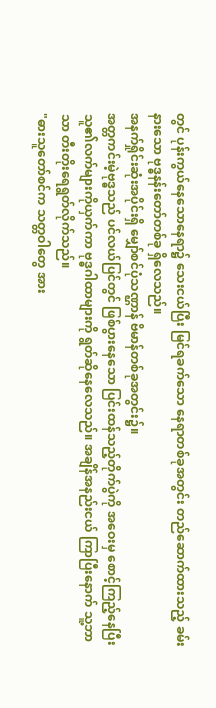တွင် ပုန်းကွယ်နေသောနေရာ၌ သေးငယ်ပြီး မြင်ရခက်သော နေရာတစ်ခုအတွင်း တည်ဆောက်ထားသည့် ခမ်းနားသော ဗုဒ္ဓနန်းတော်တစ်ခု ရှိလေသည်။
အနက်ရှိုင်းဆုံးအပိုင်းရှိ မျှော်စင်ပုံသဏ္ဌာန် ဗိမာန်တစ်ခုအတွင်း၌။
အတ္တကင်းမဲ့ဗုဒ္ဓသည် ပင်လယ်ပြင်တွင် ဖြစ်ပွားနေသော ပြင်းထန်သည့်တိုက်ပွဲကို အဝေးမှ စောင့်ကြည့်နေပြီး သူ၏လက်များကိုယှက်ကာ ဗုဒ္ဓဂါထာများကို ရွတ်ဆိုနေလေသည်။ အချိန်အနည်းငယ် ကြာပြီးနောက် သူ့ဘာသာ တီးတိုးရေရွတ်လိုက်သည်။
"ဓားသူတော်စင်က သတ္တဝါတွေ အား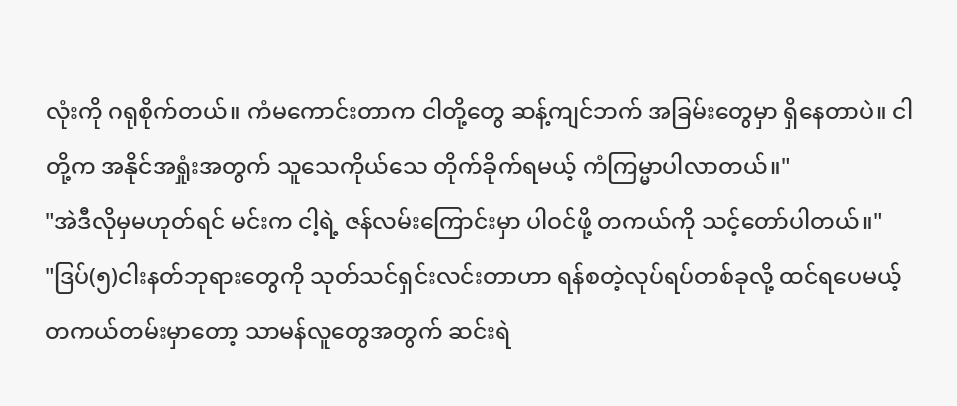လုံးကို ဂရုစိုက်တယ်။ ကံမကောင်းတာက ငါတို့တွေ ဆန့်ကျင်ဘက် အခြမ်းတွေမှာ ရှိနေတာပဲ။ ငါတို့က အနိုင်အရှုံးအတွက် သူသေကိုယ်သေ တိုက်ခိုက်ရမယ့် ကံကြမ္မာပါလာတယ်။"
"အဲဒီလိုမှမဟုတ်ရင် မင်းက ငါ့ရဲ့ ဇန်လမ်းကြောင်းမှာ ပါဝင်ဖို့ တကယ်ကို သင့်တော်ပါတယ်။"
"ဒြပ်(၅)ငါးနတ်ဘုရားတွေကို သုတ်သင်ရှင်းလင်းတာဟာ ရန်စတဲ့လုပ်ရပ်တစ်ခုလို့ ထင်ရပေမယ့် တကယ်တမ်းမှာတော့ သာမန်လူတွေအတွက် ဆင်းရဲ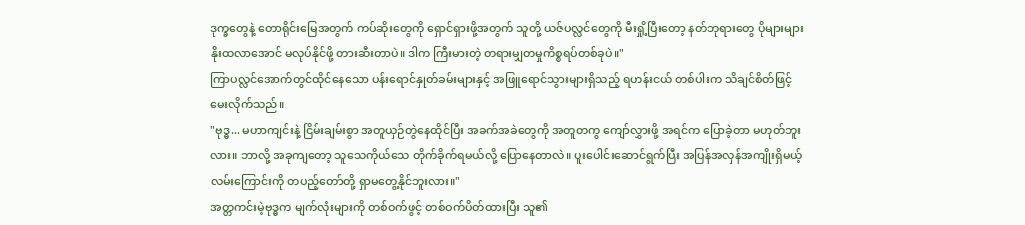ဒုက္ခတွေနဲ့ တောရိုင်းမြေအတွက် ကပ်ဆိုးတွေကို ရှောင်ရှားဖို့အတွက် သူတို့ ယဇ်ပလ္လင်တွေကို မီးရှို့ပြီးတော့ နတ်ဘုရားတွေ ပိုများများ နိုးထလာအောင် မလုပ်နိုင်ဖို့ တားဆီးတာပဲ။ ဒါက ကြီးမားတဲ့ တရားမျှတမှုကိစ္စရပ်တစ်ခုပဲ။"
ကြာပလ္လင်အောက်တွင်ထိုင်နေသော ပန်းရောင်နှုတ်ခမ်းများနှင့် အဖြူရောင်သွားများရှိသည့် ရဟန်းငယ် တစ်ပါးက သိချင်စိတ်ဖြင့် မေးလိုက်သည်။
"ဗုဒ္ဓ... မဟာကျင်းနဲ့ ငြိမ်းချမ်းစွာ အတူယှဉ်တွဲနေထိုင်ပြီး အခက်အခဲတွေကို အတူတကွ ကျော်လွှားဖို့ အရင်က ပြောခဲ့တာ မဟုတ်ဘူးလား။ ဘာလို့ အခုကျတော့ သူသေကိုယ်သေ တိုက်ခိုက်ရမယ်လို့ ပြောနေတာလဲ။ ပူးပေါင်းဆောင်ရွက်ပြီး အပြန်အလှန်အကျိုးရှိမယ့် လမ်းကြောင်းကို တပည့်တော်တို့ ရှာမတွေ့နိုင်ဘူးလား။"
အတ္တကင်းမဲ့ဗုဒ္ဓက မျက်လုံးများကို တစ်ဝက်ဖွင့် တစ်ဝက်ပိတ်ထားပြီး သူ၏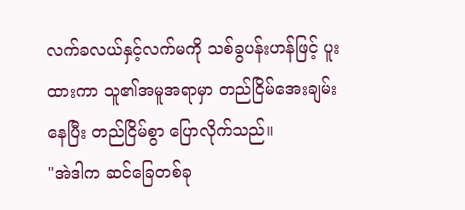လက်ခလယ်နှင့်လက်မကို သစ်ခွပန်းဟန်ဖြင့် ပူးထားကာ သူ၏အမူအရာမှာ တည်ငြိမ်အေးချမ်းနေပြီး တည်ငြိမ်စွာ ပြောလိုက်သည်။
"အဲဒါက ဆင်ခြေတစ်ခု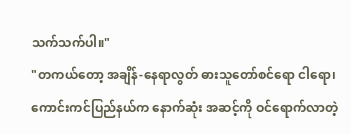သက်သက်ပါ။"
"တကယ်တော့ အချိန်-နေရာလွတ် ဓားသူတော်စင်ရော ငါရော၊ ကောင်းကင်ပြည်နယ်က နောက်ဆုံး အဆင့်ကို ဝင်ရောက်လာတဲ့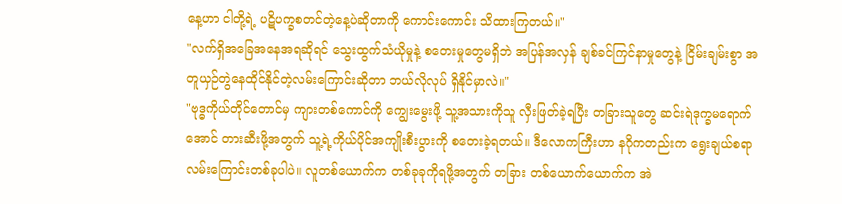နေ့ဟာ ငါတို့ရဲ့ ပဋိပက္ခစတင်တဲ့နေ့ပဲဆိုတာကို ကောင်းကောင်း သိထားကြတယ်။"
"လက်ရှိအခြေအနေအရဆိုရင် သွေးထွက်သံယိုမှုနဲ့ စတေးမှုတွေမရှိဘဲ အပြန်အလှန် ချစ်ခင်ကြင်နာမှုတွေနဲ့ ငြိမ်းချမ်းစွာ အတူယှဉ်တွဲနေထိုင်နိုင်တဲ့လမ်းကြောင်းဆိုတာ ဘယ်လိုလုပ် ရှိနိုင်မှာလဲ။"
"ဗုဒ္ဓကိုယ်တိုင်တောင်မှ ကျားတစ်ကောင်ကို ကျွေးမွေးဖို့ သူ့အသားကိုသူ လှီးဖြတ်ခဲ့ရပြီး တခြားသူတွေ ဆင်းရဲဒုက္ခမရောက်အောင် တားဆီးဖို့အတွက် သူ့ရဲ့ကိုယ်ပိုင်အကျိုးစီးပွားကို စတေးခဲ့ရတယ်။ ဒီလောကကြီးဟာ နဂိုကတည်းက ရွေးချယ်စရာ လမ်းကြောင်းတစ်ခုပါပဲ။ လူတစ်ယောက်က တစ်ခုခုကိုရဖို့အတွက် တခြား တစ်ယောက်ယောက်က အဲ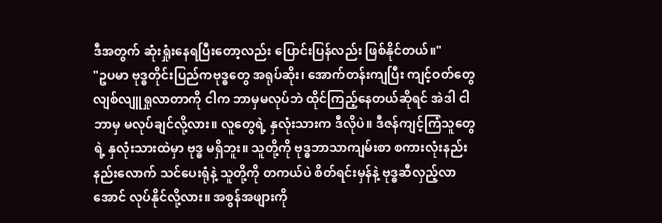ဒီအတွက် ဆုံးရှုံးနေရပြီးတော့လည်း ပြောင်းပြန်လည်း ဖြစ်နိုင်တယ်။"
"ဥပမာ ဗုဒ္ဓတိုင်းပြည်ကဗုဒ္ဓတွေ အရုပ်ဆိုး၊ အောက်တန်းကျပြီး ကျင့်ဝတ်တွေ လျစ်လျူရှုလာတာကို ငါက ဘာမှမလုပ်ဘဲ ထိုင်ကြည့်နေတယ်ဆိုရင် အဲဒါ ငါ ဘာမှ မလုပ်ချင်လို့လား။ လူတွေရဲ့ နှလုံးသားက ဒီလိုပဲ။ ဒီဇန်ကျင့်ကြံသူတွေရဲ့ နှလုံးသားထဲမှာ ဗုဒ္ဓ မရှိဘူး။ သူတို့ကို ဗုဒ္ဓဘာသာကျမ်းစာ စကားလုံးနည်းနည်းလောက် သင်ပေးရုံနဲ့ သူတို့ကို တကယ်ပဲ စိတ်ရင်းမှန်နဲ့ ဗုဒ္ဓဆီလှည့်လာအောင် လုပ်နိုင်လို့လား။ အစွန်အဖျားကို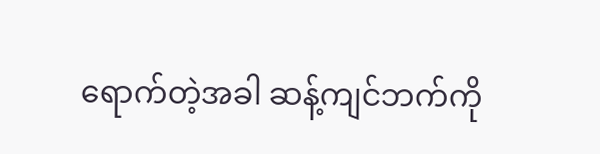ရောက်တဲ့အခါ ဆန့်ကျင်ဘက်ကို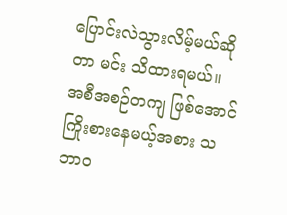ပြောင်းလဲသွားလိမ့်မယ်ဆိုတာ မင်း သိထားရမယ်။ အစီအစဉ်တကျ ဖြစ်အောင် ကြိုးစားနေမယ့်အစား သဘာဝ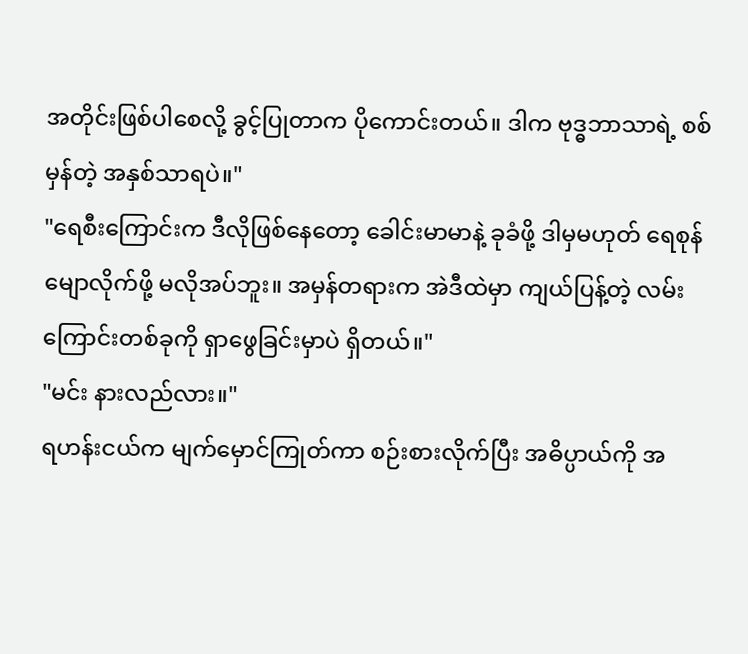အတိုင်းဖြစ်ပါစေလို့ ခွင့်ပြုတာက ပိုကောင်းတယ်။ ဒါက ဗုဒ္ဓဘာသာရဲ့ စစ်မှန်တဲ့ အနှစ်သာရပဲ။"
"ရေစီးကြောင်းက ဒီလိုဖြစ်နေတော့ ခေါင်းမာမာနဲ့ ခုခံဖို့ ဒါမှမဟုတ် ရေစုန်မျောလိုက်ဖို့ မလိုအပ်ဘူး။ အမှန်တရားက အဲဒီထဲမှာ ကျယ်ပြန့်တဲ့ လမ်းကြောင်းတစ်ခုကို ရှာဖွေခြင်းမှာပဲ ရှိတယ်။"
"မင်း နားလည်လား။"
ရဟန်းငယ်က မျက်မှောင်ကြုတ်ကာ စဉ်းစားလိုက်ပြီး အဓိပ္ပာယ်ကို အ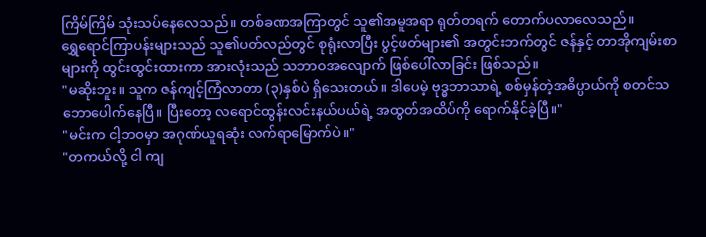ကြိမ်ကြိမ် သုံးသပ်နေလေသည်။ တစ်ခဏအကြာတွင် သူ၏အမူအရာ ရုတ်တရက် တောက်ပလာလေသည်။
ရွှေရောင်ကြာပန်းများသည် သူ၏ပတ်လည်တွင် စုရုံးလာပြီး ပွင့်ဖတ်များ၏ အတွင်းဘက်တွင် ဇန်နှင့် တာအိုကျမ်းစာများကို ထွင်းထွင်းထားကာ အားလုံးသည် သဘာဝအလျောက် ဖြစ်ပေါ်လာခြင်း ဖြစ်သည်။
"မဆိုးဘူး။ သူက ဇန်ကျင့်ကြံလာတာ (၃)နှစ်ပဲ ရှိသေးတယ်။ ဒါပေမဲ့ ဗုဒ္ဓဘာသာရဲ့ စစ်မှန်တဲ့အဓိပ္ပာယ်ကို စတင်သဘောပေါက်နေပြီ။ ပြီးတော့ လရောင်ထွန်းလင်းနယ်ပယ်ရဲ့ အထွတ်အထိပ်ကို ရောက်နိုင်ခဲ့ပြီ။"
"မင်းက ငါ့ဘဝမှာ အဂုဏ်ယူရဆုံး လက်ရာမြောက်ပဲ။"
"တကယ်လို့ ငါ ကျ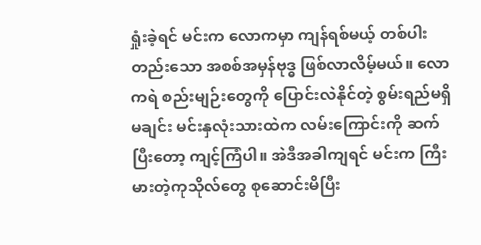ရှုံးခဲ့ရင် မင်းက လောကမှာ ကျန်ရစ်မယ့် တစ်ပါးတည်းသော အစစ်အမှန်ဗုဒ္ဓ ဖြစ်လာလိမ့်မယ်။ လောကရဲ စည်းမျဉ်းတွေကို ပြောင်းလဲနိုင်တဲ့ စွမ်းရည်မရှိမချင်း မင်းနှလုံးသားထဲက လမ်းကြောင်းကို ဆက်ပြီးတော့ ကျင့်ကြံပါ။ အဲဒီအခါကျရင် မင်းက ကြီးမားတဲ့ကုသိုလ်တွေ စုဆောင်းမိပြီး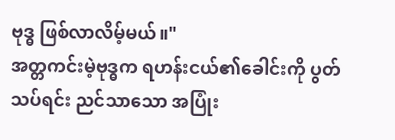ဗုဒ္ဓ ဖြစ်လာလိမ့်မယ်။"
အတ္တကင်းမဲ့ဗုဒ္ဓက ရဟန်းငယ်၏ခေါင်းကို ပွတ်သပ်ရင်း ညင်သာသော အပြုံး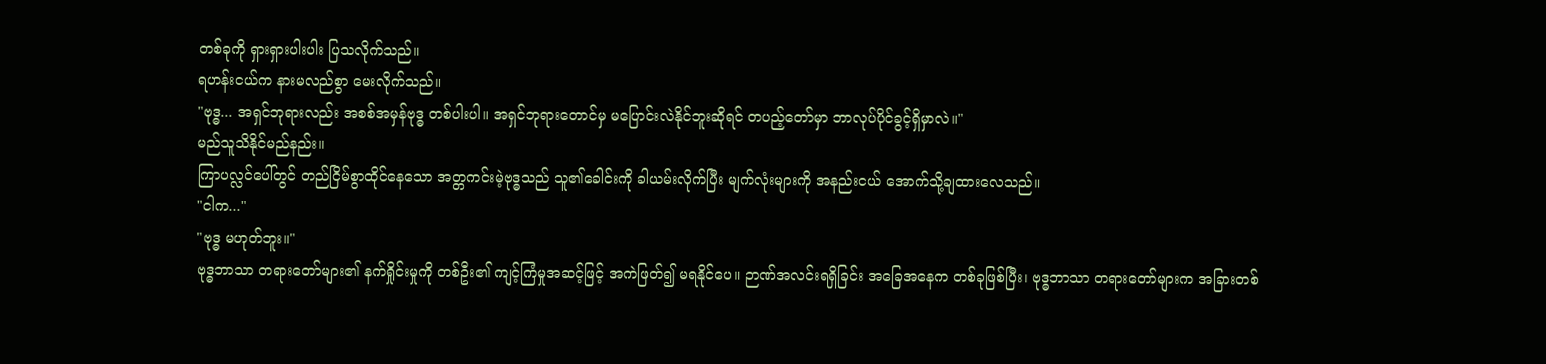တစ်ခုကို ရှားရှားပါးပါး ပြသလိုက်သည်။
ရဟန်းငယ်က နားမလည်စွာ မေးလိုက်သည်။
"ဗုဒ္ဓ... အရှင်ဘုရားလည်း အစစ်အမှန်ဗုဒ္ဓ တစ်ပါးပါ။ အရှင်ဘုရားတောင်မှ မပြောင်းလဲနိုင်ဘူးဆိုရင် တပည့်တော်မှာ ဘာလုပ်ပိုင်ခွင့်ရှိမှာလဲ။"
မည်သူသိနိုင်မည်နည်း။
ကြာပလ္လင်ပေါ်တွင် တည်ငြိမ်စွာထိုင်နေသော အတ္တကင်းမဲ့ဗုဒ္ဓသည် သူ၏ခေါင်းကို ခါယမ်းလိုက်ပြီး မျက်လုံးများကို အနည်းငယ် အောက်သို့ချထားလေသည်။
"ငါက..."
"ဗုဒ္ဓ မဟုတ်ဘူး။"
ဗုဒ္ဓဘာသာ တရားတော်များ၏ နက်ရှိုင်းမှုကို တစ်ဦး၏ ကျင့်ကြံမှုအဆင့်ဖြင့် အကဲဖြတ်၍ မရနိုင်ပေ။ ဉာဏ်အလင်းရရှိခြင်း အခြေအနေက တစ်ခုဖြစ်ပြီး၊ ဗုဒ္ဓဘာသာ တရားတော်များက အခြားတစ်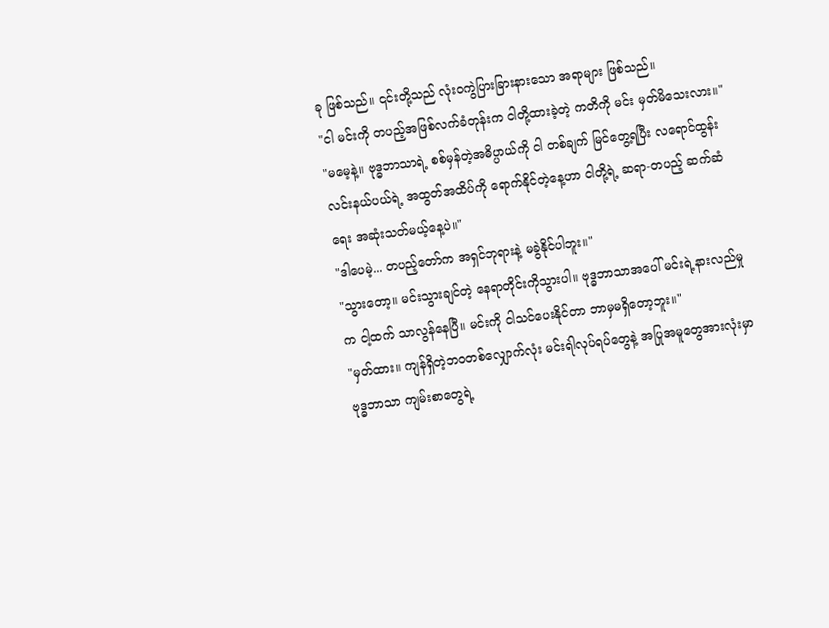ခု ဖြစ်သည်။ ၎င်းတို့သည် လုံးဝကွဲပြားခြားနားသော အရာများ ဖြစ်သည်။
"ငါ မင်းကို တပည့်အဖြစ်လက်ခံတုန်းက ငါတို့ထားခဲ့တဲ့ ကတိကို မင်း မှတ်မိသေးလား။"
"မမေ့နဲ့။ ဗုဒ္ဓဘာသာရဲ့ စစ်မှန်တဲ့အဓိပ္ပာယ်ကို ငါ တစ်ချက် မြင်တွေ့ရပြီး လရောင်ထွန်းလင်းနယ်ပယ်ရဲ့ အထွတ်အထိပ်ကို ရောက်နိုင်တဲ့နေ့ဟာ ငါတို့ရဲ့ ဆရာ-တပည့် ဆက်ဆံရေး အဆုံးသတ်မယ့်နေ့ပဲ။"
"ဒါပေမဲ့... တပည့်တော်က အရှင်ဘုရားနဲ့ မခွဲနိုင်ပါဘူး။"
"သွားတော့။ မင်းသွားချင်တဲ့ နေရာတိုင်းကိုသွားပါ။ ဗုဒ္ဓဘာသာအပေါ် မင်းရဲ့နားလည်မှုက ငါ့ထက် သာလွန်နေပြီ။ မင်းကို ငါသင်ပေးနိုင်တာ ဘာမှမရှိတော့ဘူး။"
"မှတ်ထား။ ကျန်ရှိတဲ့ဘဝတစ်လျှောက်လုံး မင်းရဲါလုပ်ရပ်တွေနဲ့ အပြုအမူတွေအားလုံးမှာ ဗုဒ္ဓဘာသာ ကျမ်းစာတွေရဲ့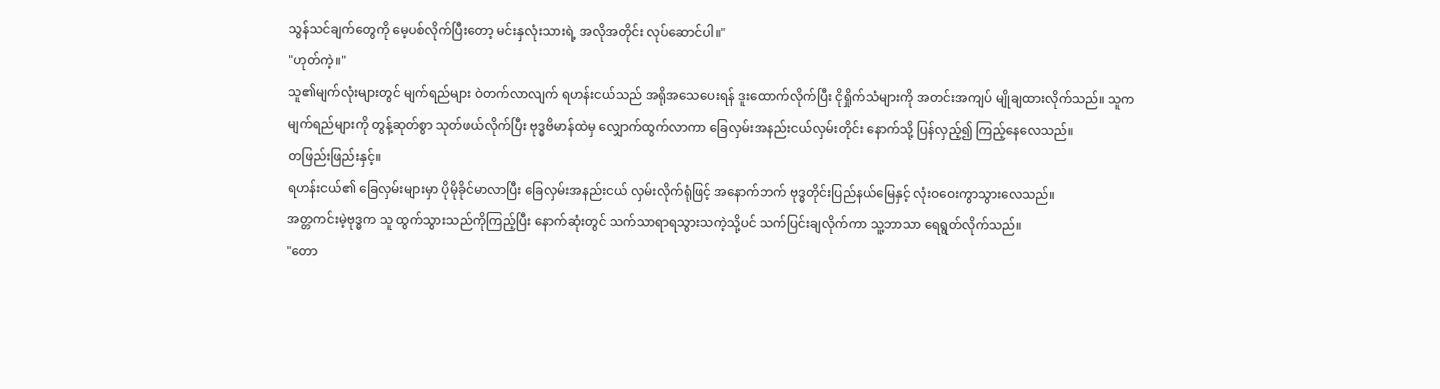သွန်သင်ချက်တွေကို မေ့ပစ်လိုက်ပြီးတော့ မင်းနှလုံးသားရဲ့ အလိုအတိုင်း လုပ်ဆောင်ပါ။"
"ဟုတ်ကဲ့။"
သူ၏မျက်လုံးများတွင် မျက်ရည်များ ဝဲတက်လာလျက် ရဟန်းငယ်သည် အရိုအသေပေးရန် ဒူးထောက်လိုက်ပြီး ငိုရှိုက်သံများကို အတင်းအကျပ် မျိုချထားလိုက်သည်။ သူက မျက်ရည်များကို တွန့်ဆုတ်စွာ သုတ်ဖယ်လိုက်ပြီး ဗုဒ္ဓဗိမာန်ထဲမှ လျှောက်ထွက်လာကာ ခြေလှမ်းအနည်းငယ်လှမ်းတိုင်း နောက်သို့ ပြန်လှည့်၍ ကြည့်နေလေသည်။
တဖြည်းဖြည်းနှင့်။
ရဟန်းငယ်၏ ခြေလှမ်းများမှာ ပိုမိုခိုင်မာလာပြီး ခြေလှမ်းအနည်းငယ် လှမ်းလိုက်ရုံဖြင့် အနောက်ဘက် ဗုဒ္ဓတိုင်းပြည်နယ်မြေနှင့် လုံးဝဝေးကွာသွားလေသည်။
အတ္တကင်းမဲ့ဗုဒ္ဓက သူ ထွက်သွားသည်ကိုကြည့်ပြီး နောက်ဆုံးတွင် သက်သာရာရသွားသကဲ့သို့ပင် သက်ပြင်းချလိုက်ကာ သူ့ဘာသာ ရေရွတ်လိုက်သည်။
"တော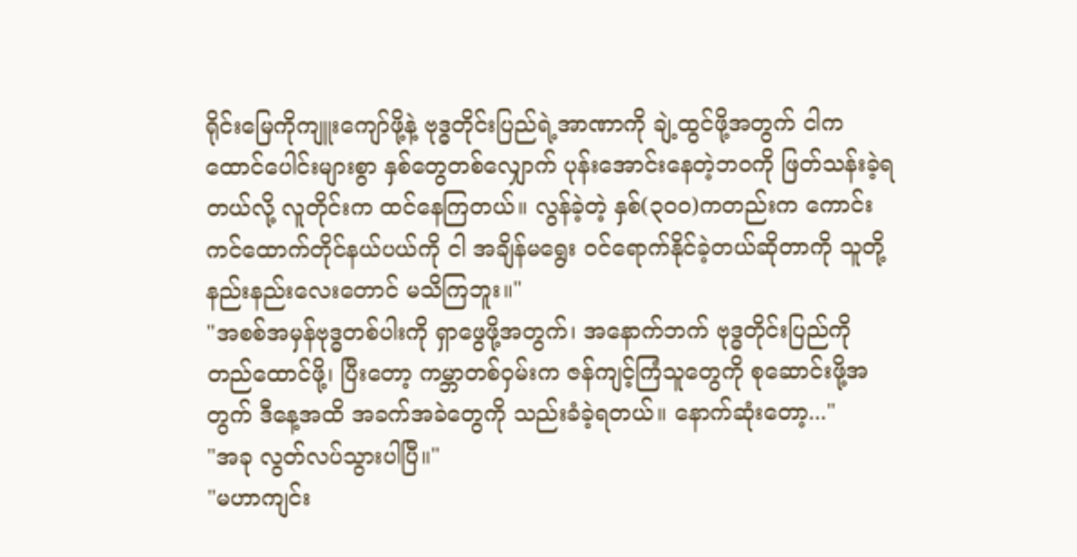ရိုင်းမြေကိုကျူးကျော်ဖို့နဲ့ ဗုဒ္ဓတိုင်းပြည်ရဲ့အာဏာကို ချဲ့ထွင်ဖို့အတွက် ငါက ထောင်ပေါင်းများစွာ နှစ်တွေတစ်လျှောက် ပုန်းအောင်းနေတဲ့ဘဝကို ဖြတ်သန်းခဲ့ရတယ်လို့ လူတိုင်းက ထင်နေကြတယ်။ လွန်ခဲ့တဲ့ နှစ်(၃၀၀)ကတည်းက ကောင်းကင်ထောက်တိုင်နယ်ပယ်ကို ငါ အချိန်မရွေး ဝင်ရောက်နိုင်ခဲ့တယ်ဆိုတာကို သူတို့ နည်းနည်းလေးတောင် မသိကြဘူး။"
"အစစ်အမှန်ဗုဒ္ဓတစ်ပါးကို ရှာဖွေဖို့အတွက်၊ အနောက်ဘက် ဗုဒ္ဓတိုင်းပြည်ကို တည်ထောင်ဖို့၊ ပြီးတော့ ကမ္ဘာတစ်ဝှမ်းက ဇန်ကျင့်ကြံသူတွေကို စုဆောင်းဖို့အတွက် ဒီနေ့အထိ အခက်အခဲတွေကို သည်းခံခဲ့ရတယ်။ နောက်ဆုံးတော့..."
"အခု လွတ်လပ်သွားပါပြီ။"
"မဟာကျင်း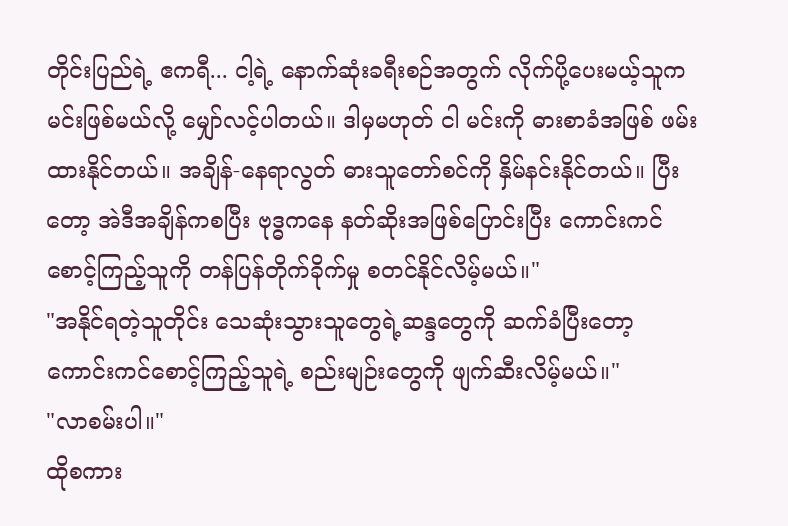တိုင်းပြည်ရဲ့ ဧကရီ... ငါ့ရဲ့ နောက်ဆုံးခရီးစဉ်အတွက် လိုက်ပို့ပေးမယ့်သူက မင်းဖြစ်မယ်လို့ မျှော်လင့်ပါတယ်။ ဒါမှမဟုတ် ငါ မင်းကို ဓားစာခံအဖြစ် ဖမ်းထားနိုင်တယ်။ အချိန်-နေရာလွတ် ဓားသူတော်စင်ကို နှိမ်နင်းနိုင်တယ်။ ပြီးတော့ အဲဒီအချိန်ကစပြီး ဗုဒ္ဓကနေ နတ်ဆိုးအဖြစ်ပြောင်းပြီး ကောင်းကင်စောင့်ကြည့်သူကို တန်ပြန်တိုက်ခိုက်မှု စတင်နိုင်လိမ့်မယ်။"
"အနိုင်ရတဲ့သူတိုင်း သေဆုံးသွားသူတွေရဲ့ဆန္ဒတွေကို ဆက်ခံပြီးတော့ ကောင်းကင်စောင့်ကြည့်သူရဲ့ စည်းမျဉ်းတွေကို ဖျက်ဆီးလိမ့်မယ်။"
"လာစမ်းပါ။"
ထိုစကား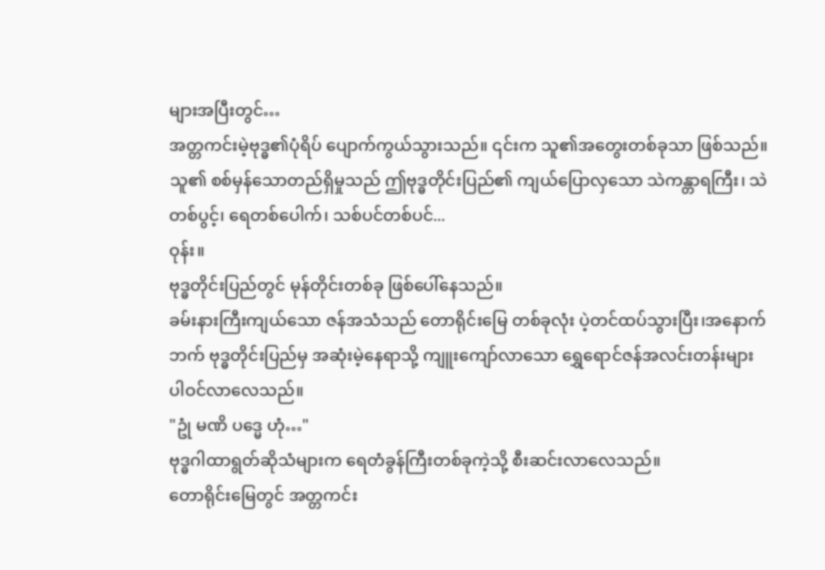များအပြီးတွင်…
အတ္တကင်းမဲ့ဗုဒ္ဓ၏ပုံရိပ် ပျောက်ကွယ်သွားသည်။ ၎င်းက သူ၏အတွေးတစ်ခုသာ ဖြစ်သည်။ သူ၏ စစ်မှန်သောတည်ရှိမှုသည် ဤဗုဒ္ဓတိုင်းပြည်၏ ကျယ်ပြောလှသော သဲကန္တာရကြီး၊ သဲတစ်ပွင့်၊ ရေတစ်ပေါက်၊ သစ်ပင်တစ်ပင်...
ဝုန်း။
ဗုဒ္ဓတိုင်းပြည်တွင် မုန်တိုင်းတစ်ခု ဖြစ်ပေါ်နေသည်။
ခမ်းနားကြီးကျယ်သော ဇန်အသံသည် တောရိုင်းမြေ တစ်ခုလုံး ပဲ့တင်ထပ်သွားပြီး၊အနောက်ဘက် ဗုဒ္ဓတိုင်းပြည်မှ အဆုံးမဲ့နေရာသို့ ကျူးကျော်လာသော ရွှေရောင်ဇန်အလင်းတန်းများ ပါဝင်လာလေသည်။
"ဥုံ မဏိ ပဒ္မေ ဟုံ…"
ဗုဒ္ဓဂါထာရွတ်ဆိုသံများက ရေတံခွန်ကြီးတစ်ခုကဲ့သို့ စီးဆင်းလာလေသည်။
တောရိုင်းမြေတွင် အတ္တကင်း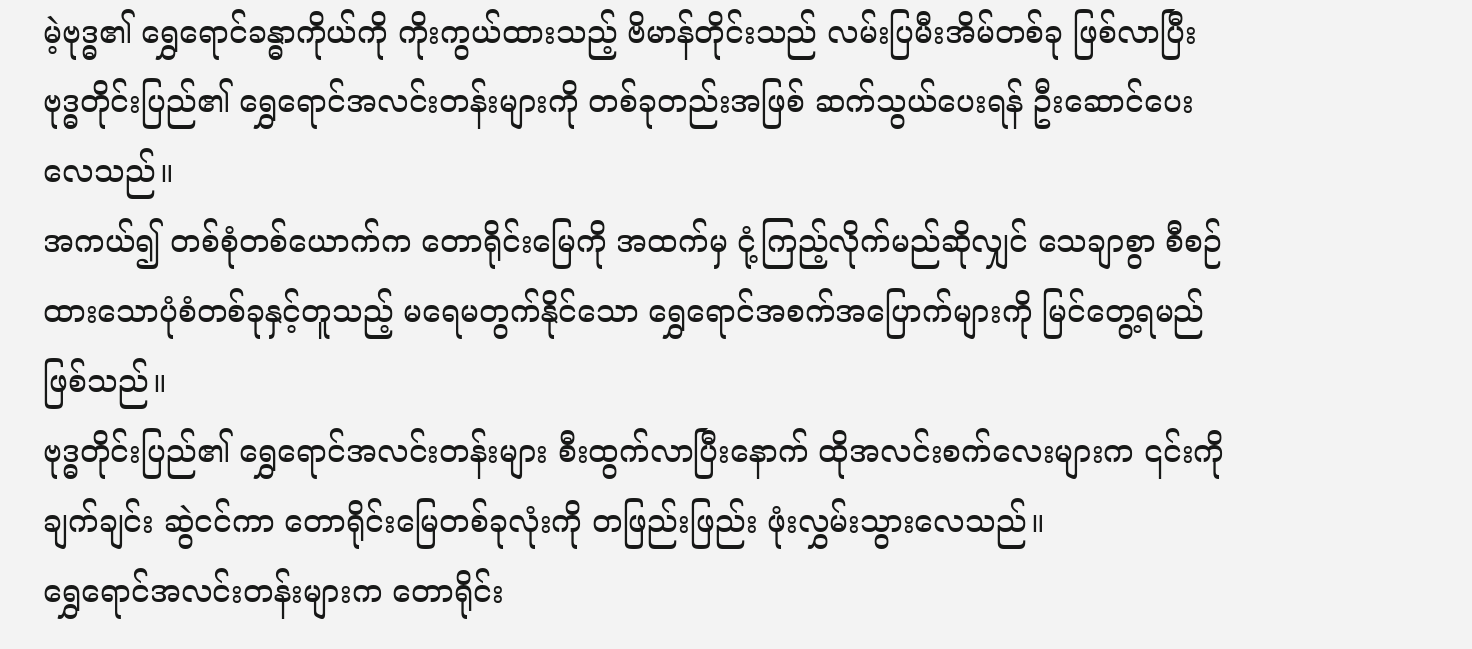မဲ့ဗုဒ္ဓ၏ ရွှေရောင်ခန္ဓာကိုယ်ကို ကိုးကွယ်ထားသည့် ဗိမာန်တိုင်းသည် လမ်းပြမီးအိမ်တစ်ခု ဖြစ်လာပြီး ဗုဒ္ဓတိုင်းပြည်၏ ရွှေရောင်အလင်းတန်းများကို တစ်ခုတည်းအဖြစ် ဆက်သွယ်ပေးရန် ဦးဆောင်ပေးလေသည်။
အကယ်၍ တစ်စုံတစ်ယောက်က တောရိုင်းမြေကို အထက်မှ ငုံ့ကြည့်လိုက်မည်ဆိုလျှင် သေချာစွာ စီစဉ်ထားသောပုံစံတစ်ခုနှင့်တူသည့် မရေမတွက်နိုင်သော ရွှေရောင်အစက်အပြောက်များကို မြင်တွေ့ရမည် ဖြစ်သည်။
ဗုဒ္ဓတိုင်းပြည်၏ ရွှေရောင်အလင်းတန်းများ စီးထွက်လာပြီးနောက် ထိုအလင်းစက်လေးများက ၎င်းကို ချက်ချင်း ဆွဲငင်ကာ တောရိုင်းမြေတစ်ခုလုံးကို တဖြည်းဖြည်း ဖုံးလွှမ်းသွားလေသည်။
ရွှေရောင်အလင်းတန်းများက တောရိုင်း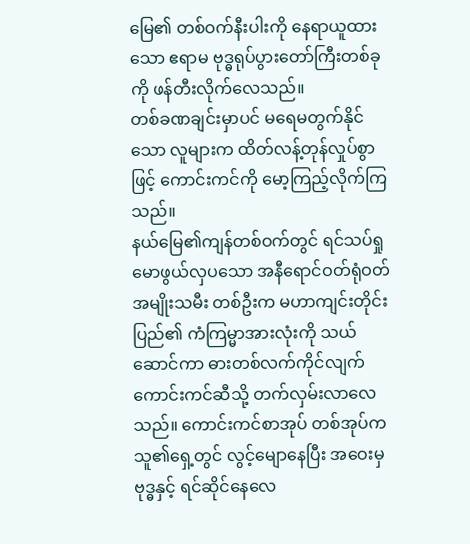မြေ၏ တစ်ဝက်နီးပါးကို နေရာယူထားသော ဧရာမ ဗုဒ္ဓရုပ်ပွားတော်ကြီးတစ်ခုကို ဖန်တီးလိုက်လေသည်။
တစ်ခဏချင်းမှာပင် မရေမတွက်နိုင်သော လူများက ထိတ်လန့်တုန်လှုပ်စွာဖြင့် ကောင်းကင်ကို မော့ကြည့်လိုက်ကြသည်။
နယ်မြေ၏ကျန်တစ်ဝက်တွင် ရင်သပ်ရှုမောဖွယ်လှပသော အနီရောင်ဝတ်ရုံဝတ် အမျိုးသမီး တစ်ဦးက မဟာကျင်းတိုင်းပြည်၏ ကံကြမ္မာအားလုံးကို သယ်ဆောင်ကာ ဓားတစ်လက်ကိုင်လျက် ကောင်းကင်ဆီသို့ တက်လှမ်းလာလေသည်။ ကောင်းကင်စာအုပ် တစ်အုပ်က သူ၏ရှေ့တွင် လွင့်မျောနေပြီး အဝေးမှ ဗုဒ္ဓနှင့် ရင်ဆိုင်နေလေ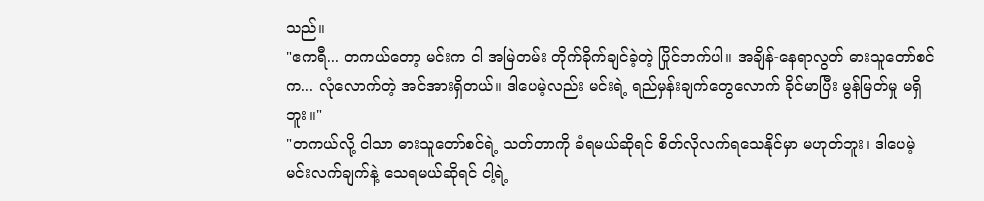သည်။
"ဧကရီ... တကယ်တော့ မင်းက ငါ အမြဲတမ်း တိုက်ခိုက်ချင်ခဲ့တဲ့ ပြိုင်ဘက်ပါ။ အချိန်-နေရာလွတ် ဓားသူတော်စင်က... လုံလောက်တဲ့ အင်အားရှိတယ်။ ဒါပေမဲ့လည်း မင်းရဲ့ ရည်မှန်းချက်တွေလောက် ခိုင်မာပြီး မွန်မြတ်မှု မရှိဘူး။"
"တကယ်လို့ ငါသာ ဓားသူတော်စင်ရဲ့ သတ်တာကို ခံရမယ်ဆိုရင် စိတ်လိုလက်ရသေနိုင်မှာ မဟုတ်ဘူး၊ ဒါပေမဲ့ မင်းလက်ချက်နဲ့ သေရမယ်ဆိုရင် ငါ့ရဲ့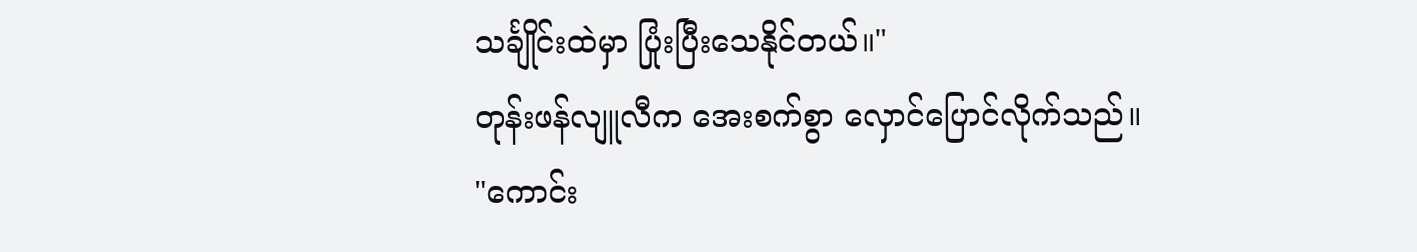သင်္ချိုင်းထဲမှာ ပြုံးပြီးသေနိုင်တယ်။"
တုန်းဖန်လျူလီက အေးစက်စွာ လှောင်ပြောင်လိုက်သည်။
"ကောင်း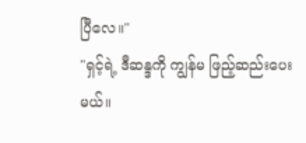ပြီလေ။"
"ရှင့်ရဲ့ ဒီဆန္ဒကို ကျွန်မ ဖြည့်ဆည်းပေးမယ်။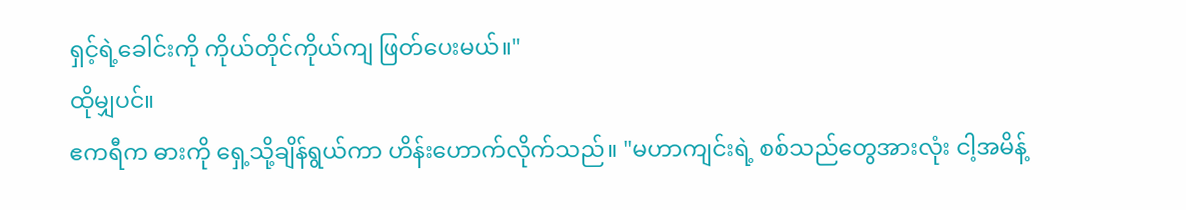ရှင့်ရဲ့ခေါင်းကို ကိုယ်တိုင်ကိုယ်ကျ ဖြတ်ပေးမယ်။"
ထိုမျှပင်။
ဧကရီက ဓားကို ရှေ့သို့ချိန်ရွယ်ကာ ဟိန်းဟောက်လိုက်သည်။ "မဟာကျင်းရဲ့ စစ်သည်တွေအားလုံး ငါ့အမိန့်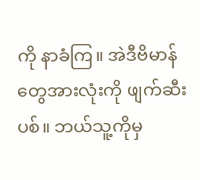ကို နာခံကြ။ အဲဒီဗိမာန်တွေအားလုံးကို ဖျက်ဆီးပစ်။ ဘယ်သူ့ကိုမှ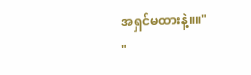အရှင်မထားနဲ့။။"
"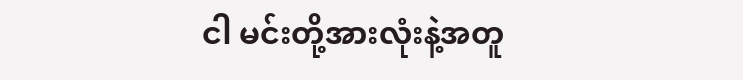ငါ မင်းတို့အားလုံးနဲ့အတူ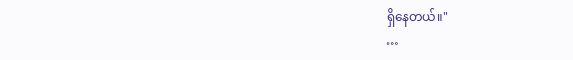ရှိနေတယ်။"
…